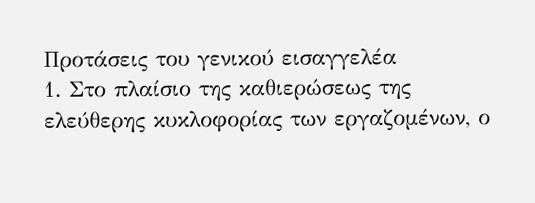Προτάσεις του γενικού εισαγγελέα
1. Στο πλαίσιο της καθιερώσεως της ελεύθερης κυκλοφορίας των εργαζομένων, ο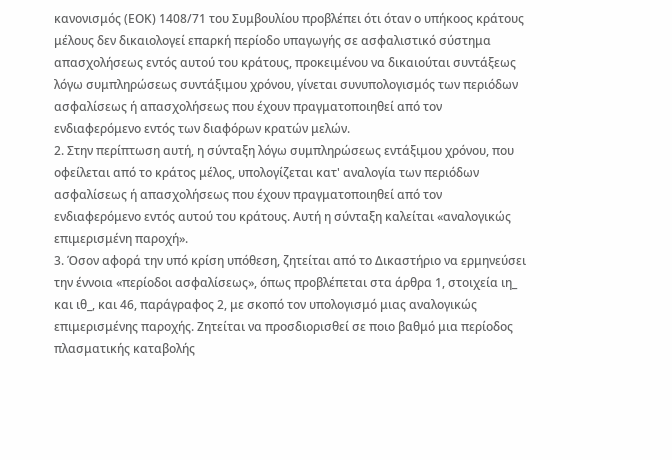κανονισμός (ΕΟΚ) 1408/71 του Συμβουλίου προβλέπει ότι όταν ο υπήκοος κράτους μέλους δεν δικαιολογεί επαρκή περίοδο υπαγωγής σε ασφαλιστικό σύστημα απασχολήσεως εντός αυτού του κράτους, προκειμένου να δικαιούται συντάξεως λόγω συμπληρώσεως συντάξιμου χρόνου, γίνεται συνυπολογισμός των περιόδων ασφαλίσεως ή απασχολήσεως που έχουν πραγματοποιηθεί από τον ενδιαφερόμενο εντός των διαφόρων κρατών μελών.
2. Στην περίπτωση αυτή, η σύνταξη λόγω συμπληρώσεως εντάξιμου χρόνου, που οφείλεται από το κράτος μέλος, υπολογίζεται κατ' αναλογία των περιόδων ασφαλίσεως ή απασχολήσεως που έχουν πραγματοποιηθεί από τον ενδιαφερόμενο εντός αυτού του κράτους. Αυτή η σύνταξη καλείται «αναλογικώς επιμερισμένη παροχή».
3. Όσον αφορά την υπό κρίση υπόθεση, ζητείται από το Δικαστήριο να ερμηνεύσει την έννοια «περίοδοι ασφαλίσεως», όπως προβλέπεται στα άρθρα 1, στοιχεία ιη_ και ιθ_, και 46, παράγραφος 2, με σκοπό τον υπολογισμό μιας αναλογικώς επιμερισμένης παροχής. Ζητείται να προσδιορισθεί σε ποιο βαθμό μια περίοδος πλασματικής καταβολής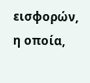εισφορών, η οποία,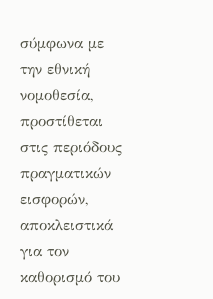σύμφωνα με την εθνική νομοθεσία, προστίθεται στις περιόδους πραγματικών εισφορών, αποκλειστικά για τον καθορισμό του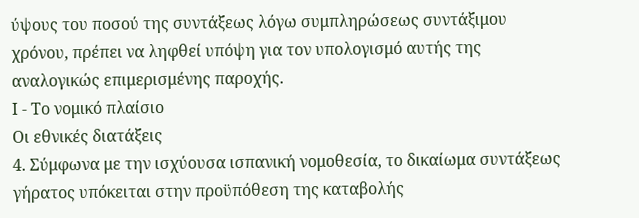ύψους του ποσού της συντάξεως λόγω συμπληρώσεως συντάξιμου χρόνου, πρέπει να ληφθεί υπόψη για τον υπολογισμό αυτής της αναλογικώς επιμερισμένης παροχής.
Ι - Το νομικό πλαίσιο
Οι εθνικές διατάξεις
4. Σύμφωνα με την ισχύουσα ισπανική νομοθεσία, το δικαίωμα συντάξεως γήρατος υπόκειται στην προϋπόθεση της καταβολής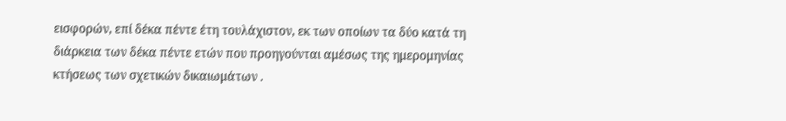εισφορών, επί δέκα πέντε έτη τουλάχιστον, εκ των οποίων τα δύο κατά τη διάρκεια των δέκα πέντε ετών που προηγούνται αμέσως της ημερομηνίας κτήσεως των σχετικών δικαιωμάτων .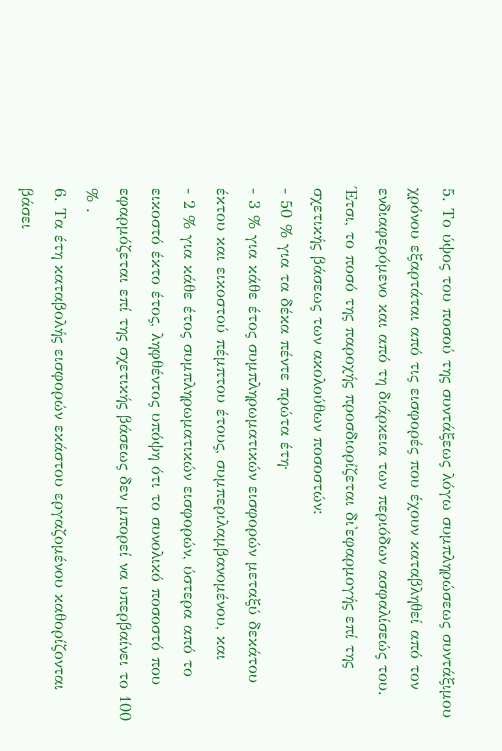5. Το ύψος του ποσού της συντάξεως λόγω συμπληρώσεως συντάξιμου χρόνου εξαρτάται από τις εισφορές που έχουν καταβληθεί από τον ενδιαφερόμενο και από τη διάρκεια των περιόδων ασφαλίσεώς του. Έτσι, το ποσό της παροχής προσδιορίζεται δι'εφαρμογής επί της σχετικής βάσεως των ακολούθων ποσοστών:
- 50 % για τα δέκα πέντε πρώτα έτη·
- 3 % για κάθε έτος συμπληρωματικών εισφορών μεταξύ δεκάτου έκτου και εικοστού πέμπτου έτους, συμπεριλαμβανομένου, και
- 2 % για κάθε έτος συμπληρωματικών εισφορών, ύστερα από το εικοστό έκτο έτος, ληφθέντος υπόψη ότι το συνολικό ποσοστό που εφαρμόζεται επί της σχετικής βάσεως δεν μπορεί να υπερβαίνει το 100 % .
6. Τα έτη καταβολής εισφορών εκάστου εργαζομένου καθορίζονται βάσει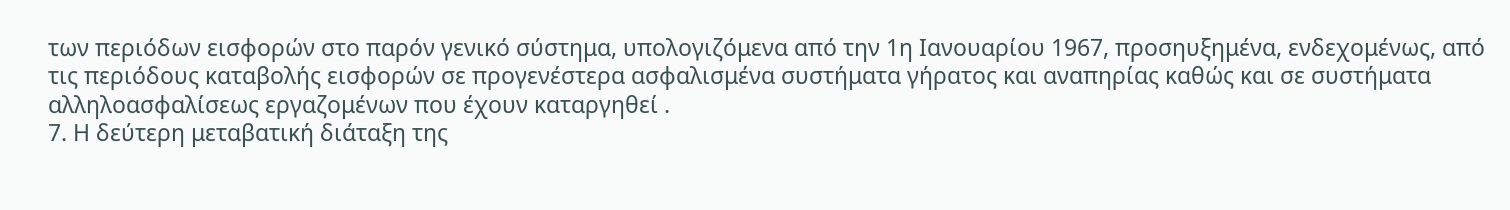των περιόδων εισφορών στο παρόν γενικό σύστημα, υπολογιζόμενα από την 1η Ιανουαρίου 1967, προσηυξημένα, ενδεχομένως, από τις περιόδους καταβολής εισφορών σε προγενέστερα ασφαλισμένα συστήματα γήρατος και αναπηρίας καθώς και σε συστήματα αλληλοασφαλίσεως εργαζομένων που έχουν καταργηθεί .
7. Η δεύτερη μεταβατική διάταξη της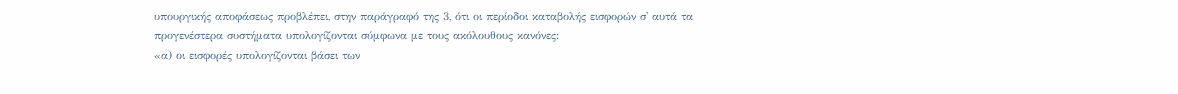υπουργικής αποφάσεως προβλέπει, στην παράγραφό της 3, ότι οι περίοδοι καταβολής εισφορών σ' αυτά τα προγενέστερα συστήματα υπολογίζονται σύμφωνα με τους ακόλουθους κανόνες:
«α) οι εισφορές υπολογίζονται βάσει των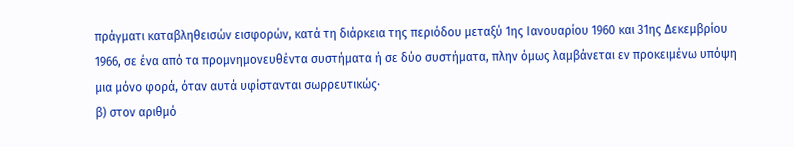πράγματι καταβληθεισών εισφορών, κατά τη διάρκεια της περιόδου μεταξύ 1ης Ιανουαρίου 1960 και 31ης Δεκεμβρίου 1966, σε ένα από τα προμνημονευθέντα συστήματα ή σε δύο συστήματα, πλην όμως λαμβάνεται εν προκειμένω υπόψη μια μόνο φορά, όταν αυτά υφίστανται σωρρευτικώς·
β) στον αριθμό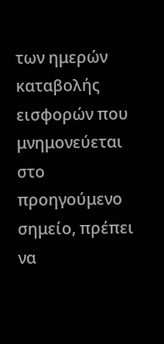των ημερών καταβολής εισφορών που μνημονεύεται στο προηγούμενο σημείο, πρέπει να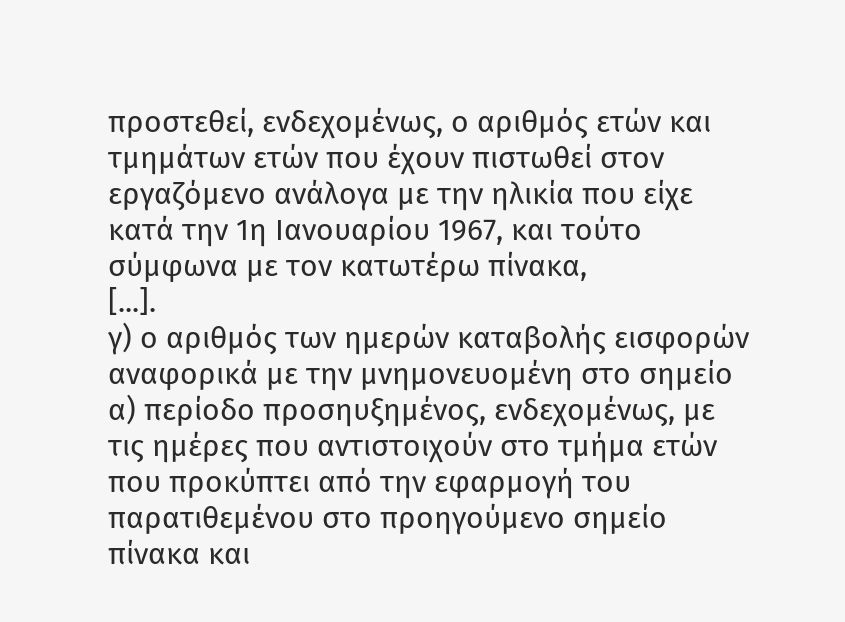προστεθεί, ενδεχομένως, ο αριθμός ετών και τμημάτων ετών που έχουν πιστωθεί στον εργαζόμενο ανάλογα με την ηλικία που είχε κατά την 1η Ιανουαρίου 1967, και τούτο σύμφωνα με τον κατωτέρω πίνακα,
[...].
γ) ο αριθμός των ημερών καταβολής εισφορών αναφορικά με την μνημονευομένη στο σημείο α) περίοδο προσηυξημένος, ενδεχομένως, με τις ημέρες που αντιστοιχούν στο τμήμα ετών που προκύπτει από την εφαρμογή του παρατιθεμένου στο προηγούμενο σημείο πίνακα και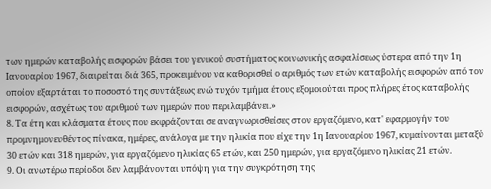των ημερών καταβολής εισφορών βάσει του γενικού συστήματος κοινωνικής ασφαλίσεως ύστερα από την 1η Ιανουαρίου 1967, διαιρείται διά 365, προκειμένου να καθορισθεί ο αριθμός των ετών καταβολής εισφορών από τον οποίον εξαρτάται το ποσοστό της συντάξεως ενώ τυχόν τμήμα έτους εξομοιούται προς πλήρες έτος καταβολής εισφορών, ασχέτως του αριθμού των ημερών που περιλαμβάνει.»
8. Τα έτη και κλάσματα έτους που εκφράζονται σε αναγνωρισθείσες στον εργαζόμενο, κατ' εφαρμογήν του προμνημονευθέντος πίνακα, ημέρες, ανάλογα με την ηλικία που είχε την 1η Ιανουαρίου 1967, κυμαίνονται μεταξύ 30 ετών και 318 ημερών, για εργαζόμενο ηλικίας 65 ετών, και 250 ημερών, για εργαζόμενο ηλικίας 21 ετών.
9. Οι ανωτέρω περίοδοι δεν λαμβάνονται υπόψη για την συγκρότηση της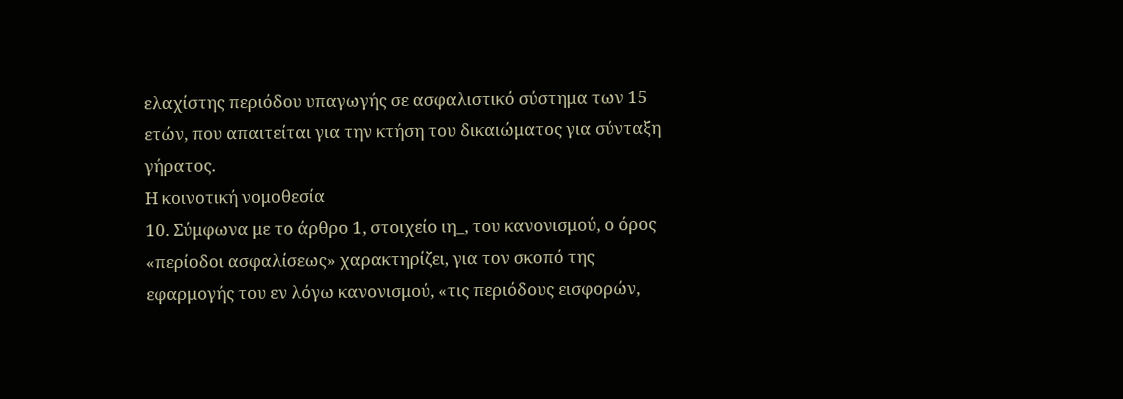ελαχίστης περιόδου υπαγωγής σε ασφαλιστικό σύστημα των 15 ετών, που απαιτείται για την κτήση του δικαιώματος για σύνταξη γήρατος.
Η κοινοτική νομοθεσία
10. Σύμφωνα με το άρθρο 1, στοιχείο ιη_, του κανονισμού, ο όρος «περίοδοι ασφαλίσεως» χαρακτηρίζει, για τον σκοπό της εφαρμογής του εν λόγω κανονισμού, «τις περιόδους εισφορών,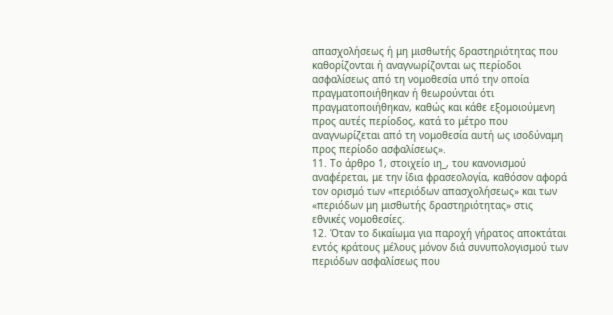απασχολήσεως ή μη μισθωτής δραστηριότητας που καθορίζονται ή αναγνωρίζονται ως περίοδοι ασφαλίσεως από τη νομοθεσία υπό την οποία πραγματοποιήθηκαν ή θεωρούνται ότι πραγματοποιήθηκαν, καθώς και κάθε εξομοιούμενη προς αυτές περίοδος, κατά το μέτρο που αναγνωρίζεται από τη νομοθεσία αυτή ως ισοδύναμη προς περίοδο ασφαλίσεως».
11. Το άρθρο 1, στοιχείο ιη_, του κανονισμού αναφέρεται, με την ίδια φρασεολογία, καθόσον αφορά τον ορισμό των «περιόδων απασχολήσεως» και των «περιόδων μη μισθωτής δραστηριότητας» στις εθνικές νομοθεσίες.
12. Όταν το δικαίωμα για παροχή γήρατος αποκτάται εντός κράτους μέλους μόνον διά συνυπολογισμού των περιόδων ασφαλίσεως που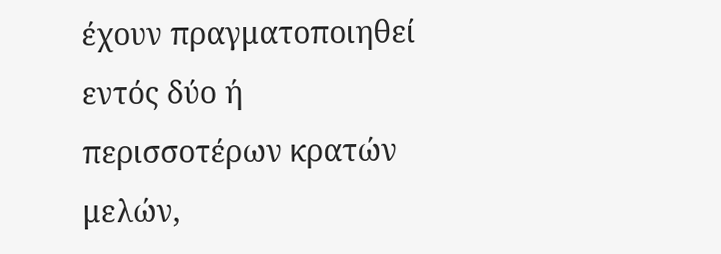έχουν πραγματοποιηθεί εντός δύο ή περισσοτέρων κρατών μελών,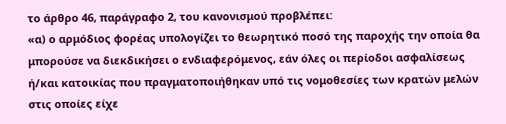το άρθρο 46, παράγραφο 2, του κανονισμού προβλέπει:
«α) ο αρμόδιος φορέας υπολογίζει το θεωρητικό ποσό της παροχής την οποία θα μπορούσε να διεκδικήσει ο ενδιαφερόμενος, εάν όλες οι περίοδοι ασφαλίσεως ή/και κατοικίας που πραγματοποιήθηκαν υπό τις νομοθεσίες των κρατών μελών στις οποίες είχε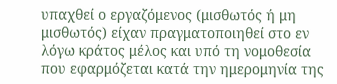υπαχθεί ο εργαζόμενος (μισθωτός ή μη μισθωτός) είχαν πραγματοποιηθεί στο εν λόγω κράτος μέλος και υπό τη νομοθεσία που εφαρμόζεται κατά την ημερομηνία της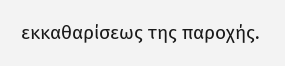εκκαθαρίσεως της παροχής.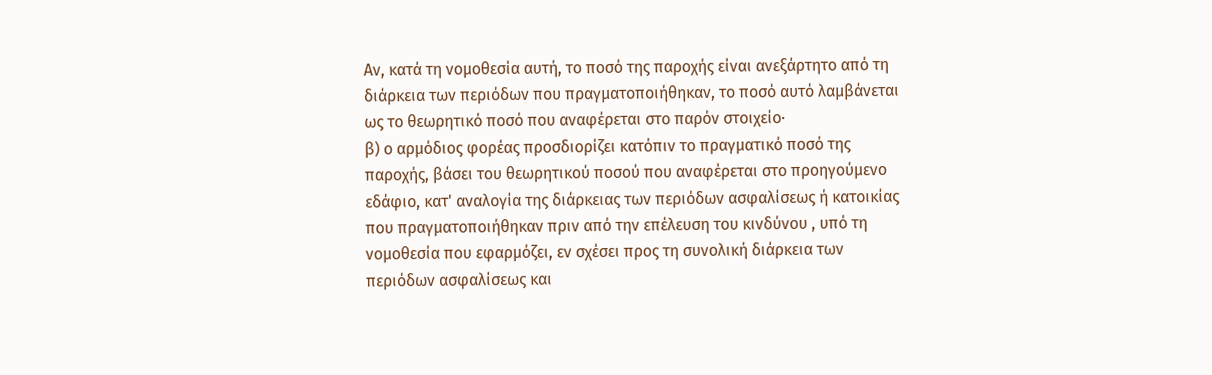Αν, κατά τη νομοθεσία αυτή, το ποσό της παροχής είναι ανεξάρτητο από τη διάρκεια των περιόδων που πραγματοποιήθηκαν, το ποσό αυτό λαμβάνεται ως το θεωρητικό ποσό που αναφέρεται στο παρόν στοιχείο·
β) ο αρμόδιος φορέας προσδιορίζει κατόπιν το πραγματικό ποσό της παροχής, βάσει του θεωρητικού ποσού που αναφέρεται στο προηγούμενο εδάφιο, κατ' αναλογία της διάρκειας των περιόδων ασφαλίσεως ή κατοικίας που πραγματοποιήθηκαν πριν από την επέλευση του κινδύνου , υπό τη νομοθεσία που εφαρμόζει, εν σχέσει προς τη συνολική διάρκεια των περιόδων ασφαλίσεως και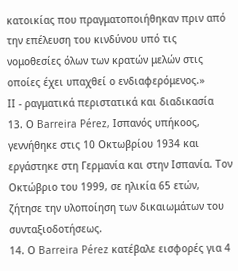κατοικίας που πραγματοποιήθηκαν πριν από την επέλευση του κινδύνου υπό τις νομοθεσίες όλων των κρατών μελών στις οποίες έχει υπαχθεί ο ενδιαφερόμενος.»
ΙΙ - ραγματικά περιστατικά και διαδικασία
13. Ο Barreira Pérez, Ισπανός υπήκοος, γεννήθηκε στις 10 Οκτωβρίου 1934 και εργάστηκε στη Γερμανία και στην Ισπανία. Τον Οκτώβριο του 1999, σε ηλικία 65 ετών, ζήτησε την υλοποίηση των δικαιωμάτων του συνταξιοδοτήσεως.
14. Ο Barreira Pérez κατέβαλε εισφορές για 4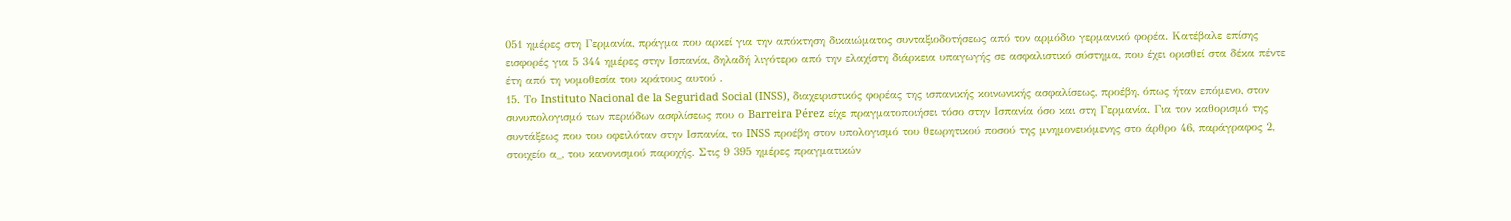051 ημέρες στη Γερμανία, πράγμα που αρκεί για την απόκτηση δικαιώματος συνταξιοδοτήσεως από τον αρμόδιο γερμανικό φορέα. Κατέβαλε επίσης εισφορές για 5 344 ημέρες στην Ισπανία, δηλαδή λιγότερο από την ελαχίστη διάρκεια υπαγωγής σε ασφαλιστικό σύστημα, που έχει ορισθεί στα δέκα πέντε έτη από τη νομοθεσία του κράτους αυτού .
15. Το Instituto Nacional de la Seguridad Social (INSS), διαχειριστικός φορέας της ισπανικής κοινωνικής ασφαλίσεως, προέβη, όπως ήταν επόμενο, στον συνυπολογισμό των περιόδων ασφλίσεως που ο Barreira Pérez είχε πραγματοποιήσει τόσο στην Ισπανία όσο και στη Γερμανία. Για τον καθορισμό της συντάξεως που του οφειλόταν στην Ισπανία, το INSS προέβη στον υπολογισμό του θεωρητικού ποσού της μνημονευόμενης στο άρθρο 46, παράγραφος 2, στοιχείο α_, του κανονισμού παροχής. Στις 9 395 ημέρες πραγματικών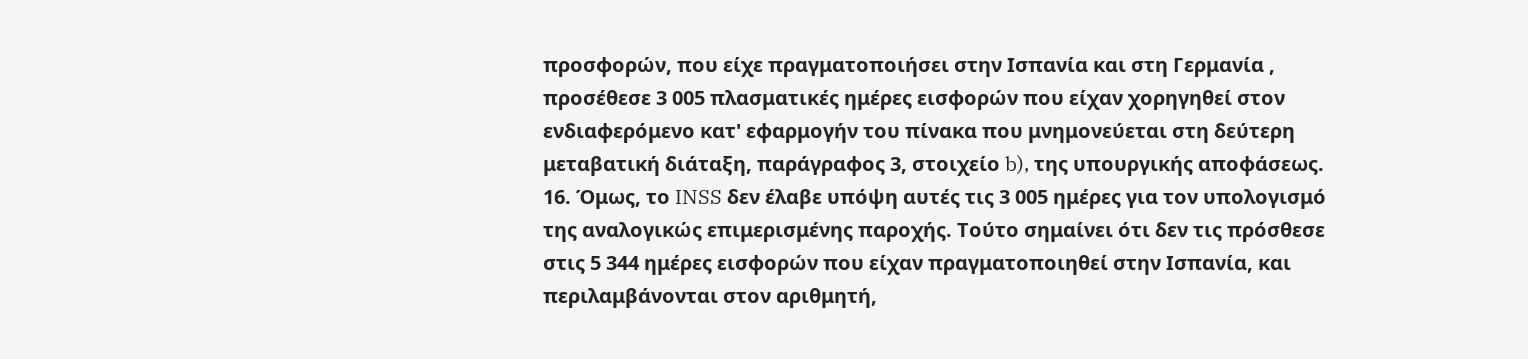προσφορών, που είχε πραγματοποιήσει στην Ισπανία και στη Γερμανία , προσέθεσε 3 005 πλασματικές ημέρες εισφορών που είχαν χορηγηθεί στον ενδιαφερόμενο κατ' εφαρμογήν του πίνακα που μνημονεύεται στη δεύτερη μεταβατική διάταξη, παράγραφος 3, στοιχείο b), της υπουργικής αποφάσεως.
16. Όμως, το INSS δεν έλαβε υπόψη αυτές τις 3 005 ημέρες για τον υπολογισμό της αναλογικώς επιμερισμένης παροχής. Τούτο σημαίνει ότι δεν τις πρόσθεσε στις 5 344 ημέρες εισφορών που είχαν πραγματοποιηθεί στην Ισπανία, και περιλαμβάνονται στον αριθμητή,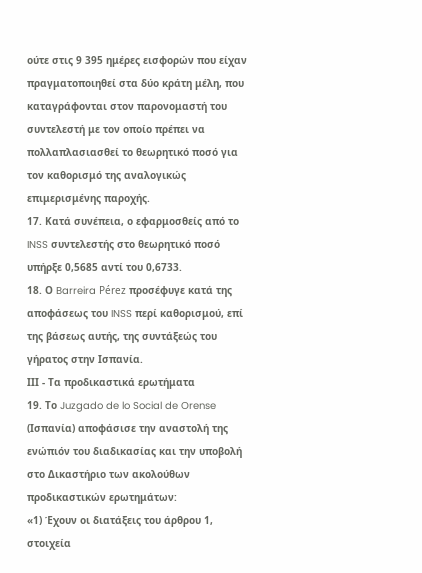ούτε στις 9 395 ημέρες εισφορών που είχαν πραγματοποιηθεί στα δύο κράτη μέλη, που καταγράφονται στον παρονομαστή του συντελεστή με τον οποίο πρέπει να πολλαπλασιασθεί το θεωρητικό ποσό για τον καθορισμό της αναλογικώς επιμερισμένης παροχής.
17. Κατά συνέπεια, ο εφαρμοσθείς από το INSS συντελεστής στο θεωρητικό ποσό υπήρξε 0,5685 αντί του 0,6733.
18. Ο Barreira Pérez προσέφυγε κατά της αποφάσεως του INSS περί καθορισμού, επί της βάσεως αυτής, της συντάξεώς του γήρατος στην Ισπανία.
ΙΙΙ - Τα προδικαστικά ερωτήματα
19. Το Juzgado de lo Social de Orense (Ισπανία) αποφάσισε την αναστολή της ενώπιόν του διαδικασίας και την υποβολή στο Δικαστήριο των ακολούθων προδικαστικών ερωτημάτων:
«1) Έχουν οι διατάξεις του άρθρου 1, στοιχεία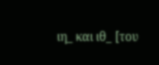ιη_ και ιθ_ [του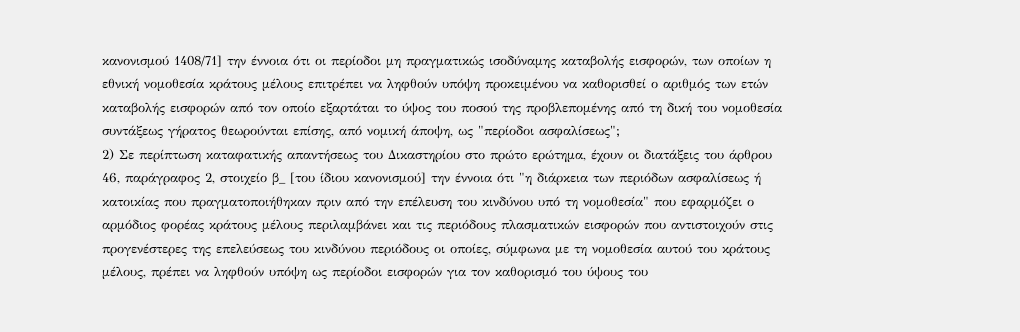κανονισμού 1408/71] την έννοια ότι οι περίοδοι μη πραγματικώς ισοδύναμης καταβολής εισφορών, των οποίων η εθνική νομοθεσία κράτους μέλους επιτρέπει να ληφθούν υπόψη προκειμένου να καθορισθεί ο αριθμός των ετών καταβολής εισφορών από τον οποίο εξαρτάται το ύψος του ποσού της προβλεπομένης από τη δική του νομοθεσία συντάξεως γήρατος θεωρούνται επίσης, από νομική άποψη, ως "περίοδοι ασφαλίσεως";
2) Σε περίπτωση καταφατικής απαντήσεως του Δικαστηρίου στο πρώτο ερώτημα, έχουν οι διατάξεις του άρθρου 46, παράγραφος 2, στοιχείο β_ [του ίδιου κανονισμού] την έννοια ότι "η διάρκεια των περιόδων ασφαλίσεως ή κατοικίας που πραγματοποιήθηκαν πριν από την επέλευση του κινδύνου υπό τη νομοθεσία" που εφαρμόζει ο αρμόδιος φορέας κράτους μέλους περιλαμβάνει και τις περιόδους πλασματικών εισφορών που αντιστοιχούν στις προγενέστερες της επελεύσεως του κινδύνου περιόδους οι οποίες, σύμφωνα με τη νομοθεσία αυτού του κράτους μέλους, πρέπει να ληφθούν υπόψη ως περίοδοι εισφορών για τον καθορισμό του ύψους του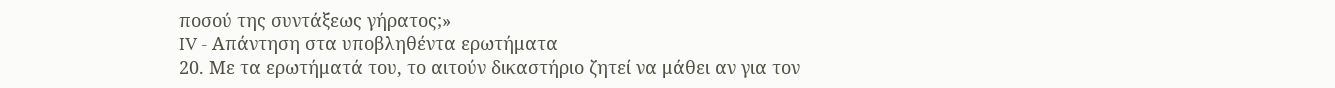ποσού της συντάξεως γήρατος;»
IV - Απάντηση στα υποβληθέντα ερωτήματα
20. Με τα ερωτήματά του, το αιτούν δικαστήριο ζητεί να μάθει αν για τον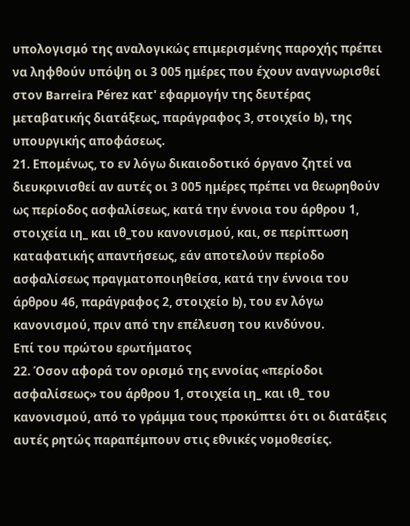υπολογισμό της αναλογικώς επιμερισμένης παροχής πρέπει να ληφθούν υπόψη οι 3 005 ημέρες που έχουν αναγνωρισθεί στον Barreira Pérez κατ' εφαρμογήν της δευτέρας μεταβατικής διατάξεως, παράγραφος 3, στοιχείο b), της υπουργικής αποφάσεως.
21. Επομένως, το εν λόγω δικαιοδοτικό όργανο ζητεί να διευκρινισθεί αν αυτές οι 3 005 ημέρες πρέπει να θεωρηθούν ως περίοδος ασφαλίσεως, κατά την έννοια του άρθρου 1, στοιχεία ιη_ και ιθ_του κανονισμού, και, σε περίπτωση καταφατικής απαντήσεως, εάν αποτελούν περίοδο ασφαλίσεως πραγματοποιηθείσα, κατά την έννοια του άρθρου 46, παράγραφος 2, στοιχείο b), του εν λόγω κανονισμού, πριν από την επέλευση του κινδύνου.
Επί του πρώτου ερωτήματος
22. Όσον αφορά τον ορισμό της εννοίας «περίοδοι ασφαλίσεως» του άρθρου 1, στοιχεία ιη_ και ιθ_ του κανονισμού, από το γράμμα τους προκύπτει ότι οι διατάξεις αυτές ρητώς παραπέμπουν στις εθνικές νομοθεσίες.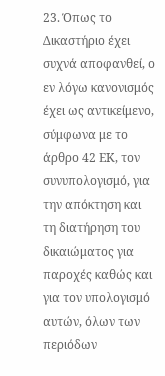23. Όπως το Δικαστήριο έχει συχνά αποφανθεί, ο εν λόγω κανονισμός έχει ως αντικείμενο, σύμφωνα με το άρθρο 42 ΕΚ, τον συνυπολογισμό, για την απόκτηση και τη διατήρηση του δικαιώματος για παροχές καθώς και για τον υπολογισμό αυτών, όλων των περιόδων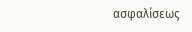ασφαλίσεως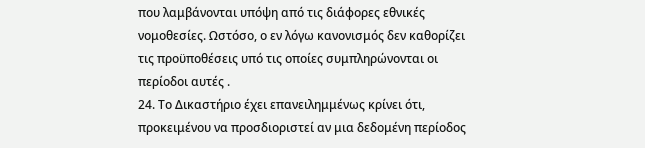που λαμβάνονται υπόψη από τις διάφορες εθνικές νομοθεσίες. Ωστόσο, ο εν λόγω κανονισμός δεν καθορίζει τις προϋποθέσεις υπό τις οποίες συμπληρώνονται οι περίοδοι αυτές .
24. Το Δικαστήριο έχει επανειλημμένως κρίνει ότι, προκειμένου να προσδιοριστεί αν μια δεδομένη περίοδος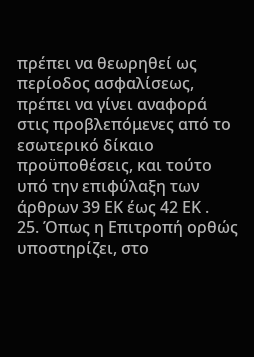πρέπει να θεωρηθεί ως περίοδος ασφαλίσεως, πρέπει να γίνει αναφορά στις προβλεπόμενες από το εσωτερικό δίκαιο προϋποθέσεις, και τούτο υπό την επιφύλαξη των άρθρων 39 ΕΚ έως 42 ΕΚ .
25. Όπως η Επιτροπή ορθώς υποστηρίζει, στο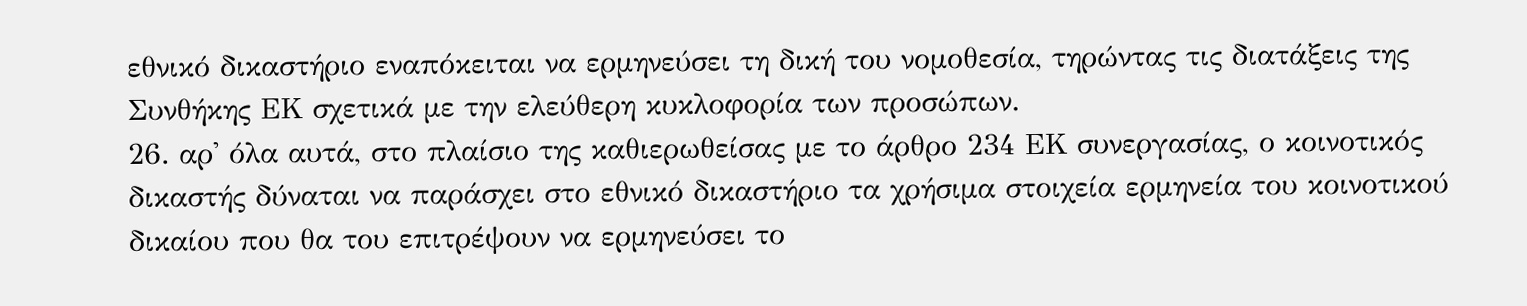εθνικό δικαστήριο εναπόκειται να ερμηνεύσει τη δική του νομοθεσία, τηρώντας τις διατάξεις της Συνθήκης ΕΚ σχετικά με την ελεύθερη κυκλοφορία των προσώπων.
26. αρ' όλα αυτά, στο πλαίσιο της καθιερωθείσας με το άρθρο 234 ΕΚ συνεργασίας, ο κοινοτικός δικαστής δύναται να παράσχει στο εθνικό δικαστήριο τα χρήσιμα στοιχεία ερμηνεία του κοινοτικού δικαίου που θα του επιτρέψουν να ερμηνεύσει το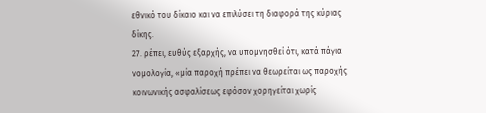εθνικό του δίκαιο και να επιλύσει τη διαφορά της κύριας δίκης.
27. ρέπει, ευθύς εξαρχής, να υπομνησθεί ότι, κατά πάγια νομολογία, «μία παροχή πρέπει να θεωρείται ως παροχής κοινωνικής ασφαλίσεως εφόσον χορηγείται χωρίς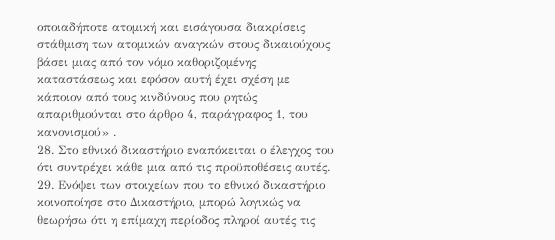οποιαδήποτε ατομική και εισάγουσα διακρίσεις στάθμιση των ατομικών αναγκών στους δικαιούχους βάσει μιας από τον νόμο καθοριζομένης καταστάσεως και εφόσον αυτή έχει σχέση με κάποιον από τους κινδύνους που ρητώς απαριθμούνται στο άρθρο 4, παράγραφος 1, του κανονισμού» .
28. Στο εθνικό δικαστήριο εναπόκειται ο έλεγχος του ότι συντρέχει κάθε μια από τις προϋποθέσεις αυτές.
29. Ενόψει των στοιχείων που το εθνικό δικαστήριο κοινοποίησε στο Δικαστήριο, μπορώ λογικώς να θεωρήσω ότι η επίμαχη περίοδος πληροί αυτές τις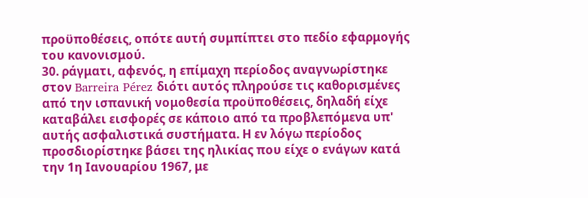προϋποθέσεις, οπότε αυτή συμπίπτει στο πεδίο εφαρμογής του κανονισμού.
30. ράγματι, αφενός, η επίμαχη περίοδος αναγνωρίστηκε στον Barreira Pérez διότι αυτός πληρούσε τις καθορισμένες από την ισπανική νομοθεσία προϋποθέσεις, δηλαδή είχε καταβάλει εισφορές σε κάποιο από τα προβλεπόμενα υπ' αυτής ασφαλιστικά συστήματα. Η εν λόγω περίοδος προσδιορίστηκε βάσει της ηλικίας που είχε ο ενάγων κατά την 1η Ιανουαρίου 1967, με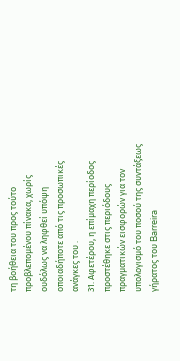τη βοήθεια του προς τούτο προβλεπομένου πίνακα, χωρίς ουδόλως να ληφθεί υπόψη οποιαδήποτε από τις προσωπικές ανάγκες του .
31. Αφετέρου, η επίμαχη περίοδος προστέθηκε στις περιόδους πραγματικών εισφορών για τον υπολογισμό του ποσού της συντάξεως γήρατος του Barreira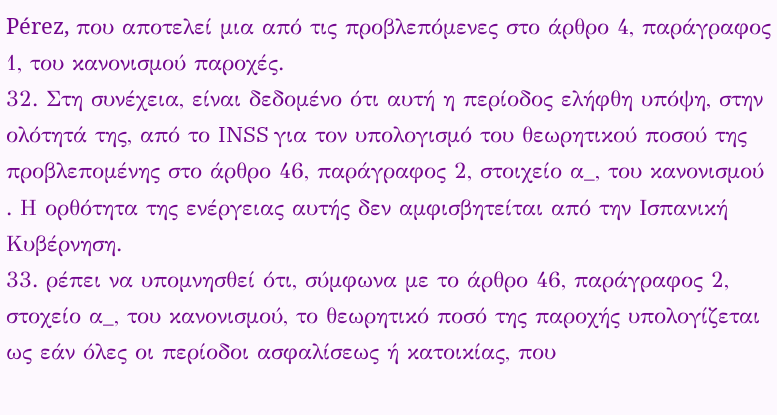Pérez, που αποτελεί μια από τις προβλεπόμενες στο άρθρο 4, παράγραφος 1, του κανονισμού παροχές.
32. Στη συνέχεια, είναι δεδομένο ότι αυτή η περίοδος ελήφθη υπόψη, στην ολότητά της, από το INSS για τον υπολογισμό του θεωρητικού ποσού της προβλεπομένης στο άρθρο 46, παράγραφος 2, στοιχείο α_, του κανονισμού . Η ορθότητα της ενέργειας αυτής δεν αμφισβητείται από την Ισπανική Κυβέρνηση.
33. ρέπει να υπομνησθεί ότι, σύμφωνα με το άρθρο 46, παράγραφος 2, στοχείο α_, του κανονισμού, το θεωρητικό ποσό της παροχής υπολογίζεται ως εάν όλες οι περίοδοι ασφαλίσεως ή κατοικίας, που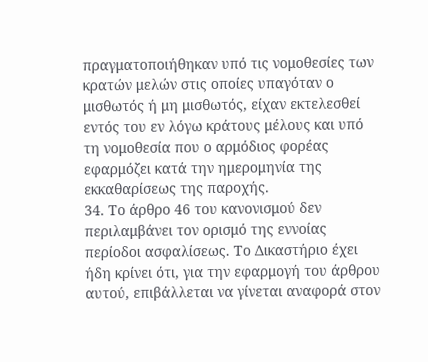πραγματοποιήθηκαν υπό τις νομοθεσίες των κρατών μελών στις οποίες υπαγόταν ο μισθωτός ή μη μισθωτός, είχαν εκτελεσθεί εντός του εν λόγω κράτους μέλους και υπό τη νομοθεσία που ο αρμόδιος φορέας εφαρμόζει κατά την ημερομηνία της εκκαθαρίσεως της παροχής.
34. Το άρθρο 46 του κανονισμού δεν περιλαμβάνει τον ορισμό της εννοίας περίοδοι ασφαλίσεως. Το Δικαστήριο έχει ήδη κρίνει ότι, για την εφαρμογή του άρθρου αυτού, επιβάλλεται να γίνεται αναφορά στον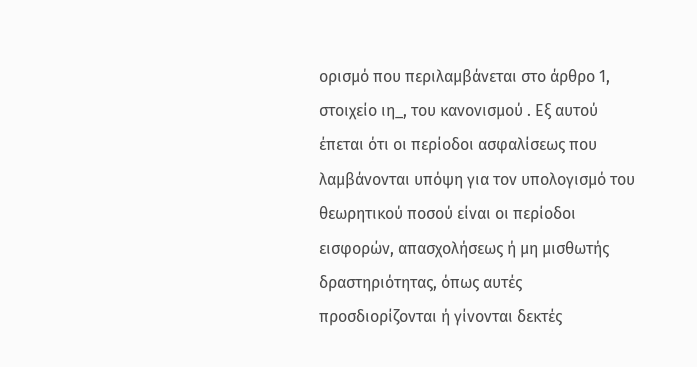ορισμό που περιλαμβάνεται στο άρθρο 1, στοιχείο ιη_, του κανονισμού . Εξ αυτού έπεται ότι οι περίοδοι ασφαλίσεως που λαμβάνονται υπόψη για τον υπολογισμό του θεωρητικού ποσού είναι οι περίοδοι εισφορών, απασχολήσεως ή μη μισθωτής δραστηριότητας, όπως αυτές προσδιορίζονται ή γίνονται δεκτές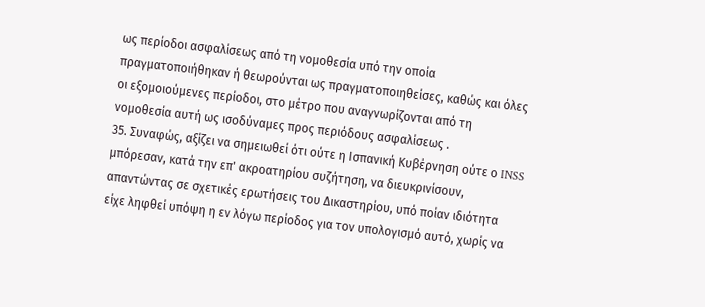ως περίοδοι ασφαλίσεως από τη νομοθεσία υπό την οποία πραγματοποιήθηκαν ή θεωρούνται ως πραγματοποιηθείσες, καθώς και όλες οι εξομοιούμενες περίοδοι, στο μέτρο που αναγνωρίζονται από τη νομοθεσία αυτή ως ισοδύναμες προς περιόδους ασφαλίσεως .
35. Συναφώς, αξίζει να σημειωθεί ότι ούτε η Ισπανική Κυβέρνηση ούτε ο INSS μπόρεσαν, κατά την επ' ακροατηρίου συζήτηση, να διευκρινίσουν, απαντώντας σε σχετικές ερωτήσεις του Δικαστηρίου, υπό ποίαν ιδιότητα είχε ληφθεί υπόψη η εν λόγω περίοδος για τον υπολογισμό αυτό, χωρίς να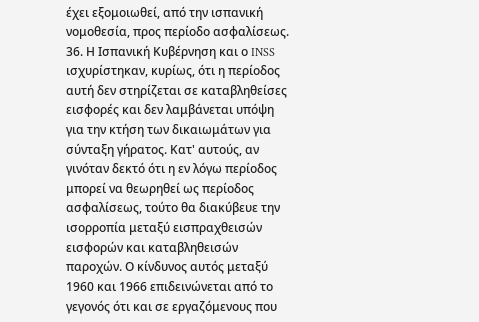έχει εξομοιωθεί, από την ισπανική νομοθεσία, προς περίοδο ασφαλίσεως.
36. Η Ισπανική Κυβέρνηση και ο INSS ισχυρίστηκαν, κυρίως, ότι η περίοδος αυτή δεν στηρίζεται σε καταβληθείσες εισφορές και δεν λαμβάνεται υπόψη για την κτήση των δικαιωμάτων για σύνταξη γήρατος. Κατ' αυτούς, αν γινόταν δεκτό ότι η εν λόγω περίοδος μπορεί να θεωρηθεί ως περίοδος ασφαλίσεως, τούτο θα διακύβευε την ισορροπία μεταξύ εισπραχθεισών εισφορών και καταβληθεισών παροχών. Ο κίνδυνος αυτός μεταξύ 1960 και 1966 επιδεινώνεται από το γεγονός ότι και σε εργαζόμενους που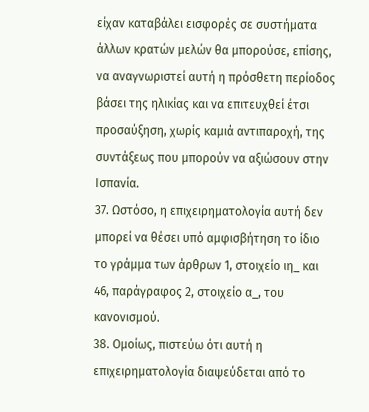είχαν καταβάλει εισφορές σε συστήματα άλλων κρατών μελών θα μπορούσε, επίσης, να αναγνωριστεί αυτή η πρόσθετη περίοδος βάσει της ηλικίας και να επιτευχθεί έτσι προσαύξηση, χωρίς καμιά αντιπαροχή, της συντάξεως που μπορούν να αξιώσουν στην Ισπανία.
37. Ωστόσο, η επιχειρηματολογία αυτή δεν μπορεί να θέσει υπό αμφισβήτηση το ίδιο το γράμμα των άρθρων 1, στοιχείο ιη_ και 46, παράγραφος 2, στοιχείο α_, του κανονισμού.
38. Ομοίως, πιστεύω ότι αυτή η επιχειρηματολογία διαψεύδεται από το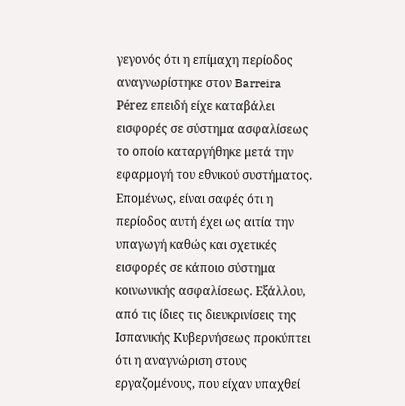γεγονός ότι η επίμαχη περίοδος αναγνωρίστηκε στον Barreira Pérez επειδή είχε καταβάλει εισφορές σε σύστημα ασφαλίσεως το οποίο καταργήθηκε μετά την εφαρμογή του εθνικού συστήματος. Επομένως, είναι σαφές ότι η περίοδος αυτή έχει ως αιτία την υπαγωγή καθώς και σχετικές εισφορές σε κάποιο σύστημα κοινωνικής ασφαλίσεως. Εξάλλου, από τις ίδιες τις διευκρινίσεις της Ισπανικής Κυβερνήσεως προκύπτει ότι η αναγνώριση στους εργαζομένους, που είχαν υπαχθεί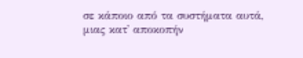σε κάποιο από τα συστήματα αυτά, μιας κατ' αποκοπήν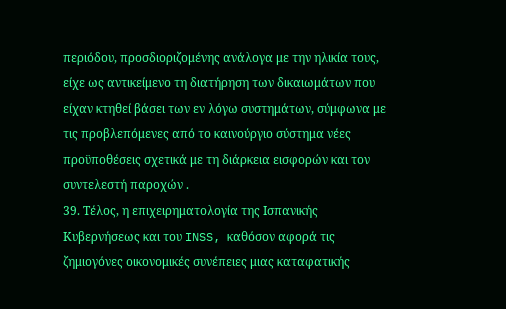περιόδου, προσδιοριζομένης ανάλογα με την ηλικία τους, είχε ως αντικείμενο τη διατήρηση των δικαιωμάτων που είχαν κτηθεί βάσει των εν λόγω συστημάτων, σύμφωνα με τις προβλεπόμενες από το καινούργιο σύστημα νέες προϋποθέσεις σχετικά με τη διάρκεια εισφορών και τον συντελεστή παροχών .
39. Τέλος, η επιχειρηματολογία της Ισπανικής Κυβερνήσεως και του INSS, καθόσον αφορά τις ζημιογόνες οικονομικές συνέπειες μιας καταφατικής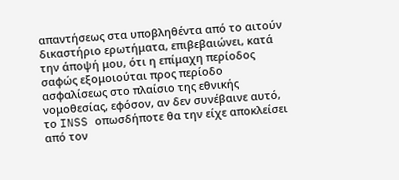απαντήσεως στα υποβληθέντα από το αιτούν δικαστήριο ερωτήματα, επιβεβαιώνει, κατά την άποψή μου, ότι η επίμαχη περίοδος σαφώς εξομοιούται προς περίοδο ασφαλίσεως στο πλαίσιο της εθνικής νομοθεσίας, εφόσον, αν δεν συνέβαινε αυτό, το INSS οπωσδήποτε θα την είχε αποκλείσει από τον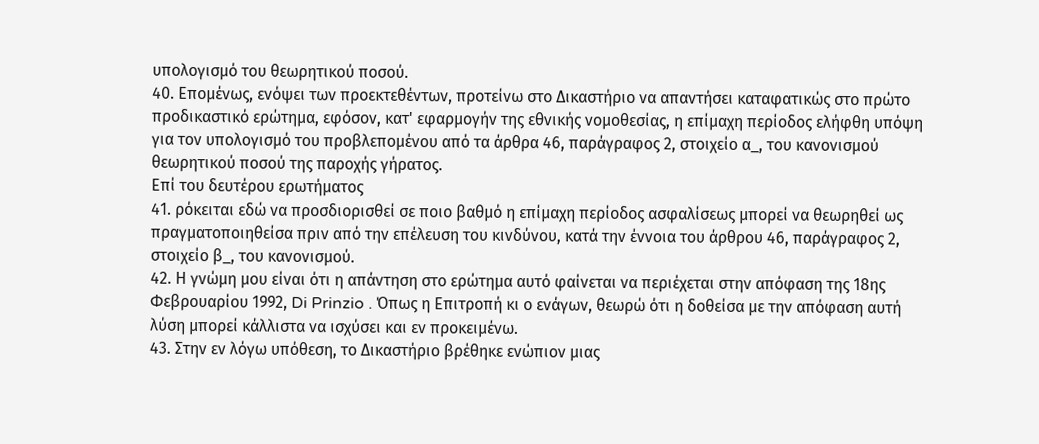υπολογισμό του θεωρητικού ποσού.
40. Επομένως, ενόψει των προεκτεθέντων, προτείνω στο Δικαστήριο να απαντήσει καταφατικώς στο πρώτο προδικαστικό ερώτημα, εφόσον, κατ' εφαρμογήν της εθνικής νομοθεσίας, η επίμαχη περίοδος ελήφθη υπόψη για τον υπολογισμό του προβλεπομένου από τα άρθρα 46, παράγραφος 2, στοιχείο α_, του κανονισμού θεωρητικού ποσού της παροχής γήρατος.
Επί του δευτέρου ερωτήματος
41. ρόκειται εδώ να προσδιορισθεί σε ποιο βαθμό η επίμαχη περίοδος ασφαλίσεως μπορεί να θεωρηθεί ως πραγματοποιηθείσα πριν από την επέλευση του κινδύνου, κατά την έννοια του άρθρου 46, παράγραφος 2, στοιχείο β_, του κανονισμού.
42. Η γνώμη μου είναι ότι η απάντηση στο ερώτημα αυτό φαίνεται να περιέχεται στην απόφαση της 18ης Φεβρουαρίου 1992, Di Prinzio . Όπως η Επιτροπή κι ο ενάγων, θεωρώ ότι η δοθείσα με την απόφαση αυτή λύση μπορεί κάλλιστα να ισχύσει και εν προκειμένω.
43. Στην εν λόγω υπόθεση, το Δικαστήριο βρέθηκε ενώπιον μιας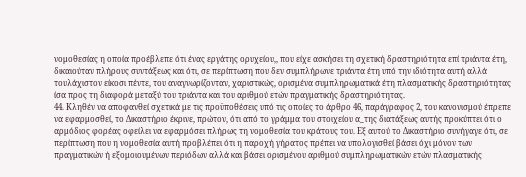νομοθεσίας η οποία προέβλεπε ότι ένας εργάτης ορυχείου,, που είχε ασκήσει τη σχετική δραστηριότητα επί τριάντα έτη, δικαιούταν πλήρους συντάξεως και ότι, σε περίπτωση που δεν συμπλήρωνε τριάντα έτη υπό την ιδιότητα αυτή αλλά τουλάχιστον είκοσι πέντε, του αναγνωρίζονταν, χαριστικώς, ορισμένα συμπληρωματικά έτη πλασματικής δραστηριότητας ίσα προς τη διαφορά μεταξύ του τριάντα και του αριθμού ετών πραγματικής δραστηριότητας.
44. Κληθέν να αποφανθεί σχετικά με τις προϋποθέσεις υπό τις οποίες το άρθρο 46, παράγραφος 2, του κανονισμού έπρεπε να εφαρμοσθεί, το Δικαστήριο έκρινε, πρώτον, ότι από το γράμμα του στοιχείου α_της διατάξεως αυτής προκύπτει ότι ο αρμόδιος φορέας οφείλει να εφαρμόσει πλήρως τη νομοθεσία του κράτους του. Εξ αυτού το Δικαστήριο συνήγαγε ότι, σε περίπτωση που η νομοθεσία αυτή προβλέπει ότι η παροχή γήρατος πρέπει να υπολογισθεί βάσει όχι μόνον των πραγματικών ή εξομοιουμένων περιόδων αλλά και βάσει ορισμένου αριθμού συμπληρωματικών ετών πλασματικής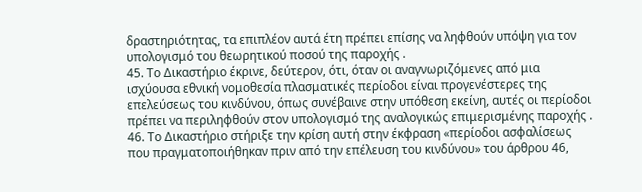δραστηριότητας, τα επιπλέον αυτά έτη πρέπει επίσης να ληφθούν υπόψη για τον υπολογισμό του θεωρητικού ποσού της παροχής .
45. Το Δικαστήριο έκρινε, δεύτερον, ότι, όταν οι αναγνωριζόμενες από μια ισχύουσα εθνική νομοθεσία πλασματικές περίοδοι είναι προγενέστερες της επελεύσεως του κινδύνου, όπως συνέβαινε στην υπόθεση εκείνη, αυτές οι περίοδοι πρέπει να περιληφθούν στον υπολογισμό της αναλογικώς επιμερισμένης παροχής .
46. Το Δικαστήριο στήριξε την κρίση αυτή στην έκφραση «περίοδοι ασφαλίσεως που πραγματοποιήθηκαν πριν από την επέλευση του κινδύνου» του άρθρου 46,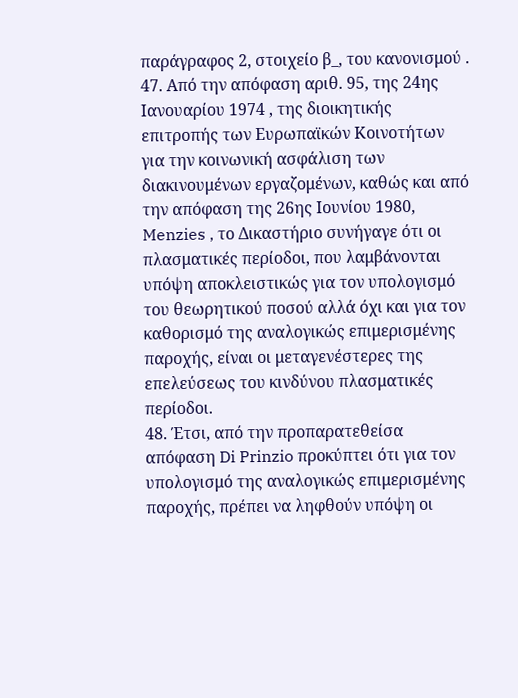παράγραφος 2, στοιχείο β_, του κανονισμού .
47. Από την απόφαση αριθ. 95, της 24ης Ιανουαρίου 1974 , της διοικητικής επιτροπής των Ευρωπαϊκών Κοινοτήτων για την κοινωνική ασφάλιση των διακινουμένων εργαζομένων, καθώς και από την απόφαση της 26ης Ιουνίου 1980, Menzies , το Δικαστήριο συνήγαγε ότι οι πλασματικές περίοδοι, που λαμβάνονται υπόψη αποκλειστικώς για τον υπολογισμό του θεωρητικού ποσού αλλά όχι και για τον καθορισμό της αναλογικώς επιμερισμένης παροχής, είναι οι μεταγενέστερες της επελεύσεως του κινδύνου πλασματικές περίοδοι.
48. Έτσι, από την προπαρατεθείσα απόφαση Di Prinzio προκύπτει ότι για τον υπολογισμό της αναλογικώς επιμερισμένης παροχής, πρέπει να ληφθούν υπόψη οι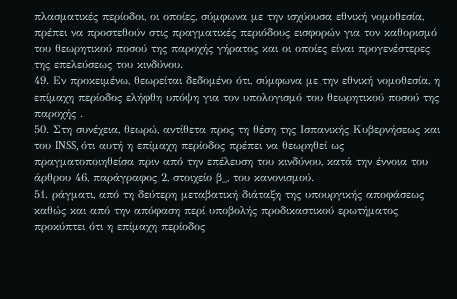πλασματικές περίοδοι, οι οποίες, σύμφωνα με την ισχύουσα εθνική νομοθεσία, πρέπει να προστεθούν στις πραγματικές περιόδους εισφορών για τον καθορισμό του θεωρητικού ποσού της παροχής γήρατος και οι οποίες είναι προγενέστερες της επελεύσεως του κινδύνου.
49. Εν προκειμένω, θεωρείται δεδομένο ότι, σύμφωνα με την εθνική νομοθεσία, η επίμαχη περίοδος ελήφθη υπόψη για τον υπολογισμό του θεωρητικού ποσού της παροχής .
50. Στη συνέχεια, θεωρώ, αντίθετα προς τη θέση της Ισπανικής Κυβερνήσεως και του INSS, ότι αυτή η επίμαχη περίοδος πρέπει να θεωρηθεί ως πραγματοποιηθείσα πριν από την επέλευση του κινδύνου, κατά την έννοια του άρθρου 46, παράγραφος 2, στοιχείο β_, του κανονισμού.
51. ράγματι, από τη δεύτερη μεταβατική διάταξη της υπουργικής αποφάσεως καθώς και από την απόφαση περί υποβολής προδικαστικού ερωτήματος προκύπτει ότι η επίμαχη περίοδος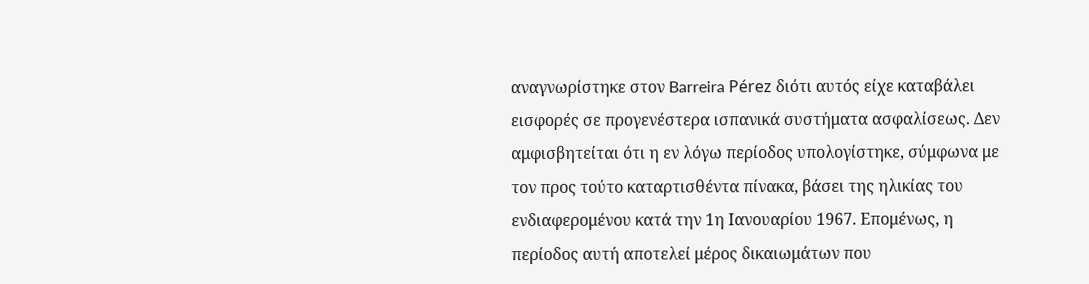αναγνωρίστηκε στον Barreira Pérez διότι αυτός είχε καταβάλει εισφορές σε προγενέστερα ισπανικά συστήματα ασφαλίσεως. Δεν αμφισβητείται ότι η εν λόγω περίοδος υπολογίστηκε, σύμφωνα με τον προς τούτο καταρτισθέντα πίνακα, βάσει της ηλικίας του ενδιαφερομένου κατά την 1η Ιανουαρίου 1967. Επομένως, η περίοδος αυτή αποτελεί μέρος δικαιωμάτων που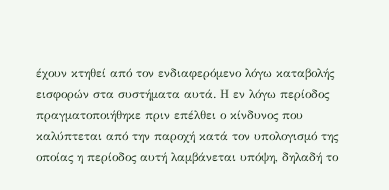έχουν κτηθεί από τον ενδιαφερόμενο λόγω καταβολής εισφορών στα συστήματα αυτά. Η εν λόγω περίοδος πραγματοποιήθηκε πριν επέλθει ο κίνδυνος που καλύπτεται από την παροχή κατά τον υπολογισμό της οποίας η περίοδος αυτή λαμβάνεται υπόψη, δηλαδή το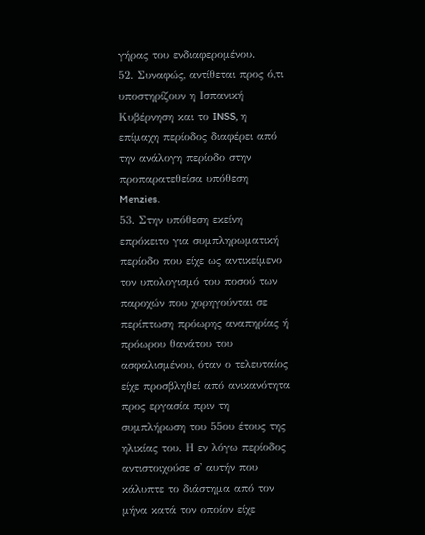γήρας του ενδιαφερομένου.
52. Συναφώς, αντίθεται προς ό,τι υποστηρίζουν η Ισπανική Κυβέρνηση και το INSS, η επίμαχη περίοδος διαφέρει από την ανάλογη περίοδο στην προπαρατεθείσα υπόθεση Menzies.
53. Στην υπόθεση εκείνη επρόκειτο για συμπληρωματική περίοδο που είχε ως αντικείμενο τον υπολογισμό του ποσού των παροχών που χορηγούνται σε περίπτωση πρόωρης αναπηρίας ή πρόωρου θανάτου του ασφαλισμένου, όταν ο τελευταίος είχε προσβληθεί από ανικανότητα προς εργασία πριν τη συμπλήρωση του 55ου έτους της ηλικίας του. Η εν λόγω περίοδος αντιστοιχούσε σ' αυτήν που κάλυπτε το διάστημα από τον μήνα κατά τον οποίον είχε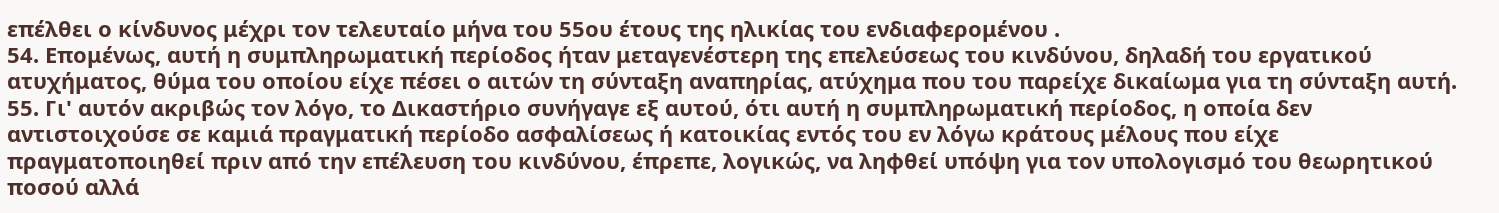επέλθει ο κίνδυνος μέχρι τον τελευταίο μήνα του 55ου έτους της ηλικίας του ενδιαφερομένου .
54. Επομένως, αυτή η συμπληρωματική περίοδος ήταν μεταγενέστερη της επελεύσεως του κινδύνου, δηλαδή του εργατικού ατυχήματος, θύμα του οποίου είχε πέσει ο αιτών τη σύνταξη αναπηρίας, ατύχημα που του παρείχε δικαίωμα για τη σύνταξη αυτή.
55. Γι' αυτόν ακριβώς τον λόγο, το Δικαστήριο συνήγαγε εξ αυτού, ότι αυτή η συμπληρωματική περίοδος, η οποία δεν αντιστοιχούσε σε καμιά πραγματική περίοδο ασφαλίσεως ή κατοικίας εντός του εν λόγω κράτους μέλους που είχε πραγματοποιηθεί πριν από την επέλευση του κινδύνου, έπρεπε, λογικώς, να ληφθεί υπόψη για τον υπολογισμό του θεωρητικού ποσού αλλά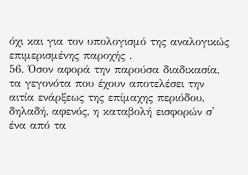όχι και για τον υπολογισμό της αναλογικώς επιμερισμένης παροχής .
56. Όσον αφορά την παρούσα διαδικασία, τα γεγονότα που έχουν αποτελέσει την αιτία ενάρξεως της επίμαχης περιόδου, δηλαδή, αφενός, η καταβολή εισφορών σ' ένα από τα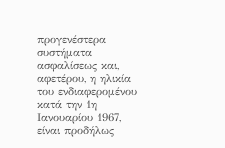προγενέστερα συστήματα ασφαλίσεως και, αφετέρου, η ηλικία του ενδιαφερομένου κατά την 1η Ιανουαρίου 1967, είναι προδήλως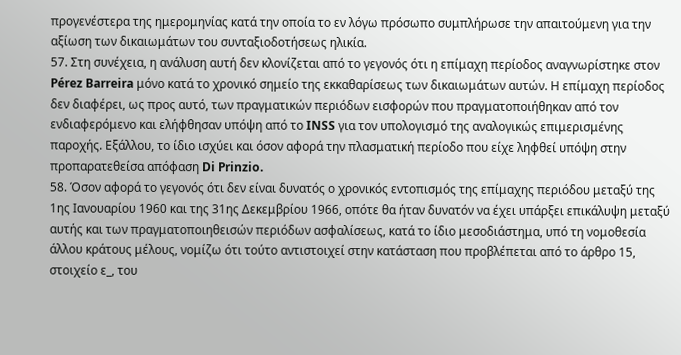προγενέστερα της ημερομηνίας κατά την οποία το εν λόγω πρόσωπο συμπλήρωσε την απαιτούμενη για την αξίωση των δικαιωμάτων του συνταξιοδοτήσεως ηλικία.
57. Στη συνέχεια, η ανάλυση αυτή δεν κλονίζεται από το γεγονός ότι η επίμαχη περίοδος αναγνωρίστηκε στον Pérez Barreira μόνο κατά το χρονικό σημείο της εκκαθαρίσεως των δικαιωμάτων αυτών. Η επίμαχη περίοδος δεν διαφέρει, ως προς αυτό, των πραγματικών περιόδων εισφορών που πραγματοποιήθηκαν από τον ενδιαφερόμενο και ελήφθησαν υπόψη από το INSS για τον υπολογισμό της αναλογικώς επιμερισμένης παροχής. Εξάλλου, το ίδιο ισχύει και όσον αφορά την πλασματική περίοδο που είχε ληφθεί υπόψη στην προπαρατεθείσα απόφαση Di Prinzio.
58. Όσον αφορά το γεγονός ότι δεν είναι δυνατός ο χρονικός εντοπισμός της επίμαχης περιόδου μεταξύ της 1ης Ιανουαρίου 1960 και της 31ης Δεκεμβρίου 1966, οπότε θα ήταν δυνατόν να έχει υπάρξει επικάλυψη μεταξύ αυτής και των πραγματοποιηθεισών περιόδων ασφαλίσεως, κατά το ίδιο μεσοδιάστημα, υπό τη νομοθεσία άλλου κράτους μέλους, νομίζω ότι τούτο αντιστοιχεί στην κατάσταση που προβλέπεται από το άρθρο 15, στοιχείο ε_, του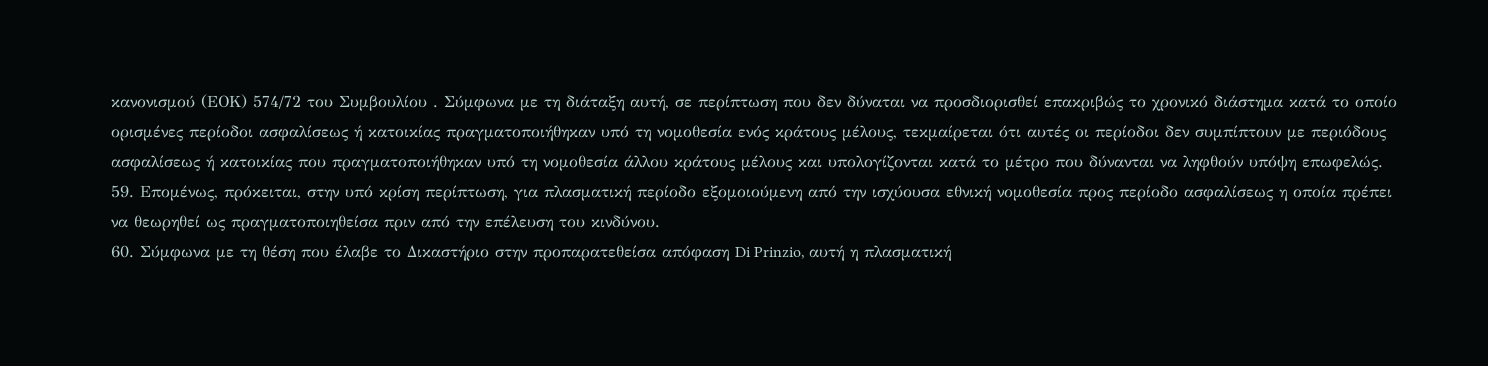κανονισμού (ΕΟΚ) 574/72 του Συμβουλίου . Σύμφωνα με τη διάταξη αυτή, σε περίπτωση που δεν δύναται να προσδιορισθεί επακριβώς το χρονικό διάστημα κατά το οποίο ορισμένες περίοδοι ασφαλίσεως ή κατοικίας πραγματοποιήθηκαν υπό τη νομοθεσία ενός κράτους μέλους, τεκμαίρεται ότι αυτές οι περίοδοι δεν συμπίπτουν με περιόδους ασφαλίσεως ή κατοικίας που πραγματοποιήθηκαν υπό τη νομοθεσία άλλου κράτους μέλους και υπολογίζονται κατά το μέτρο που δύνανται να ληφθούν υπόψη επωφελώς.
59. Επομένως, πρόκειται, στην υπό κρίση περίπτωση, για πλασματική περίοδο εξομοιούμενη από την ισχύουσα εθνική νομοθεσία προς περίοδο ασφαλίσεως η οποία πρέπει να θεωρηθεί ως πραγματοποιηθείσα πριν από την επέλευση του κινδύνου.
60. Σύμφωνα με τη θέση που έλαβε το Δικαστήριο στην προπαρατεθείσα απόφαση Di Prinzio, αυτή η πλασματική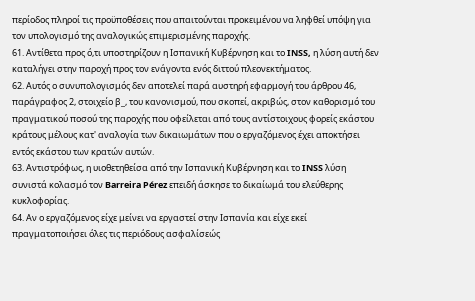περίοδος πληροί τις προϋποθέσεις που απαιτούνται προκειμένου να ληφθεί υπόψη για τον υπολογισμό της αναλογικώς επιμερισμένης παροχής.
61. Αντίθετα προς ό,τι υποστηρίζουν η Ισπανική Κυβέρνηση και το INSS, η λύση αυτή δεν καταλήγει στην παροχή προς τον ενάγοντα ενός διττού πλεονεκτήματος.
62. Αυτός ο συνυπολογισμός δεν αποτελεί παρά αυστηρή εφαρμογή του άρθρου 46, παράγραφος 2, στοιχείο β_, του κανονισμού, που σκοπεί, ακριβώς, στον καθορισμό του πραγματικού ποσού της παροχής που οφείλεται από τους αντίστοιχους φορείς εκάστου κράτους μέλους κατ' αναλογία των δικαιωμάτων που ο εργαζόμενος έχει αποκτήσει εντός εκάστου των κρατών αυτών.
63. Αντιστρόφως, η υιοθετηθείσα από την Ισπανική Κυβέρνηση και το INSS λύση συνιστά κολασμό τον Barreira Pérez επειδή άσκησε το δικαίωμά του ελεύθερης κυκλοφορίας.
64. Αν ο εργαζόμενος είχε μείνει να εργαστεί στην Ισπανία και είχε εκεί πραγματοποιήσει όλες τις περιόδους ασφαλίσεώς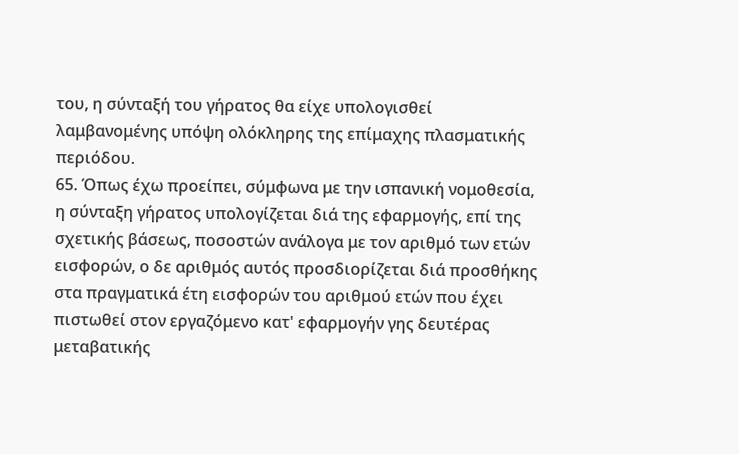του, η σύνταξή του γήρατος θα είχε υπολογισθεί λαμβανομένης υπόψη ολόκληρης της επίμαχης πλασματικής περιόδου.
65. Όπως έχω προείπει, σύμφωνα με την ισπανική νομοθεσία, η σύνταξη γήρατος υπολογίζεται διά της εφαρμογής, επί της σχετικής βάσεως, ποσοστών ανάλογα με τον αριθμό των ετών εισφορών, ο δε αριθμός αυτός προσδιορίζεται διά προσθήκης στα πραγματικά έτη εισφορών του αριθμού ετών που έχει πιστωθεί στον εργαζόμενο κατ' εφαρμογήν γης δευτέρας μεταβατικής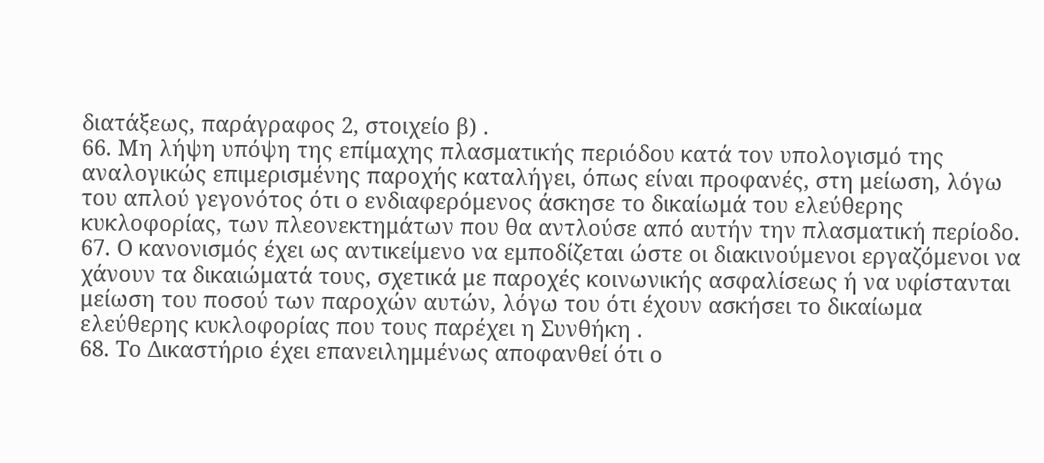διατάξεως, παράγραφος 2, στοιχείο β) .
66. Μη λήψη υπόψη της επίμαχης πλασματικής περιόδου κατά τον υπολογισμό της αναλογικώς επιμερισμένης παροχής καταλήγει, όπως είναι προφανές, στη μείωση, λόγω του απλού γεγονότος ότι ο ενδιαφερόμενος άσκησε το δικαίωμά του ελεύθερης κυκλοφορίας, των πλεονεκτημάτων που θα αντλούσε από αυτήν την πλασματική περίοδο.
67. Ο κανονισμός έχει ως αντικείμενο να εμποδίζεται ώστε οι διακινούμενοι εργαζόμενοι να χάνουν τα δικαιώματά τους, σχετικά με παροχές κοινωνικής ασφαλίσεως ή να υφίστανται μείωση του ποσού των παροχών αυτών, λόγω του ότι έχουν ασκήσει το δικαίωμα ελεύθερης κυκλοφορίας που τους παρέχει η Συνθήκη .
68. Το Δικαστήριο έχει επανειλημμένως αποφανθεί ότι ο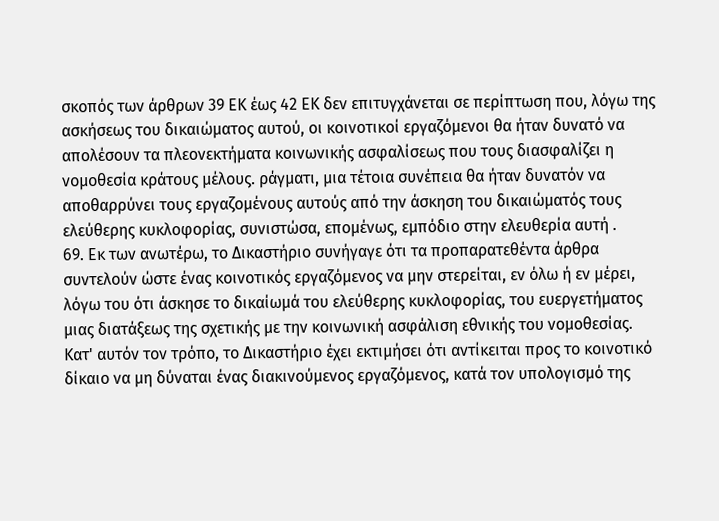σκοπός των άρθρων 39 ΕΚ έως 42 ΕΚ δεν επιτυγχάνεται σε περίπτωση που, λόγω της ασκήσεως του δικαιώματος αυτού, οι κοινοτικοί εργαζόμενοι θα ήταν δυνατό να απολέσουν τα πλεονεκτήματα κοινωνικής ασφαλίσεως που τους διασφαλίζει η νομοθεσία κράτους μέλους. ράγματι, μια τέτοια συνέπεια θα ήταν δυνατόν να αποθαρρύνει τους εργαζομένους αυτούς από την άσκηση του δικαιώματός τους ελεύθερης κυκλοφορίας, συνιστώσα, επομένως, εμπόδιο στην ελευθερία αυτή .
69. Εκ των ανωτέρω, το Δικαστήριο συνήγαγε ότι τα προπαρατεθέντα άρθρα συντελούν ώστε ένας κοινοτικός εργαζόμενος να μην στερείται, εν όλω ή εν μέρει, λόγω του ότι άσκησε το δικαίωμά του ελεύθερης κυκλοφορίας, του ευεργετήματος μιας διατάξεως της σχετικής με την κοινωνική ασφάλιση εθνικής του νομοθεσίας. Κατ' αυτόν τον τρόπο, το Δικαστήριο έχει εκτιμήσει ότι αντίκειται προς το κοινοτικό δίκαιο να μη δύναται ένας διακινούμενος εργαζόμενος, κατά τον υπολογισμό της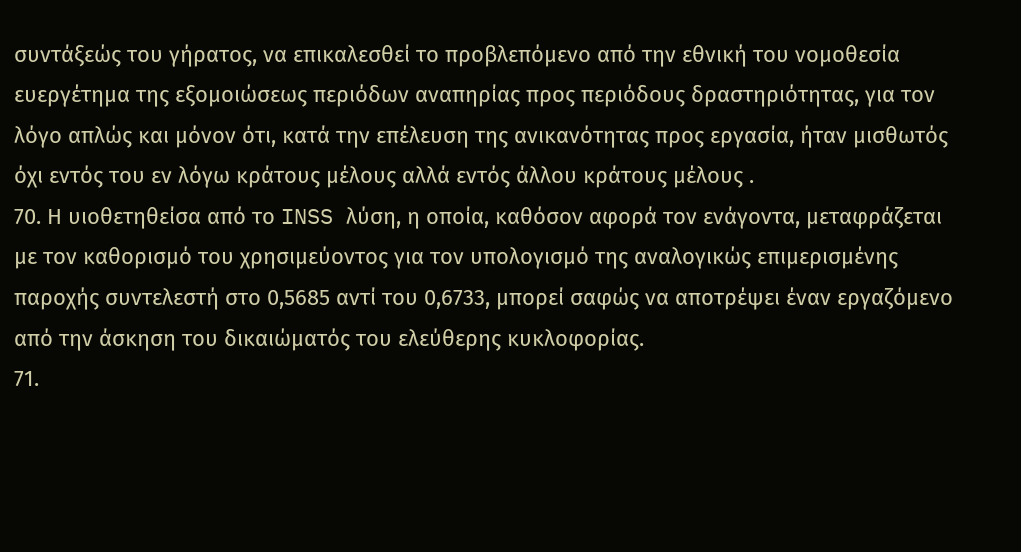συντάξεώς του γήρατος, να επικαλεσθεί το προβλεπόμενο από την εθνική του νομοθεσία ευεργέτημα της εξομοιώσεως περιόδων αναπηρίας προς περιόδους δραστηριότητας, για τον λόγο απλώς και μόνον ότι, κατά την επέλευση της ανικανότητας προς εργασία, ήταν μισθωτός όχι εντός του εν λόγω κράτους μέλους αλλά εντός άλλου κράτους μέλους .
70. Η υιοθετηθείσα από το INSS λύση, η οποία, καθόσον αφορά τον ενάγοντα, μεταφράζεται με τον καθορισμό του χρησιμεύοντος για τον υπολογισμό της αναλογικώς επιμερισμένης παροχής συντελεστή στο 0,5685 αντί του 0,6733, μπορεί σαφώς να αποτρέψει έναν εργαζόμενο από την άσκηση του δικαιώματός του ελεύθερης κυκλοφορίας.
71.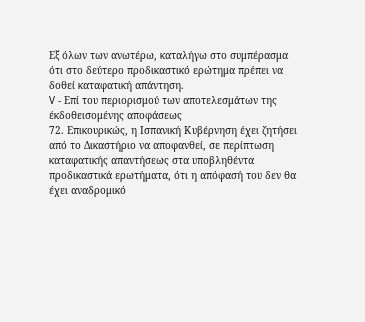Εξ όλων των ανωτέρω, καταλήγω στο συμπέρασμα ότι στο δεύτερο προδικαστικό ερώτημα πρέπει να δοθεί καταφατική απάντηση.
V - Επί του περιορισμού των αποτελεσμάτων της έκδοθεισομένης αποφάσεως
72. Επικουρικώς, η Ισπανική Κυβέρνηση έχει ζητήσει από το Δικαστήριο να αποφανθεί, σε περίπτωση καταφατικής απαντήσεως στα υποβληθέντα προδικαστικά ερωτήματα, ότι η απόφασή του δεν θα έχει αναδρομικό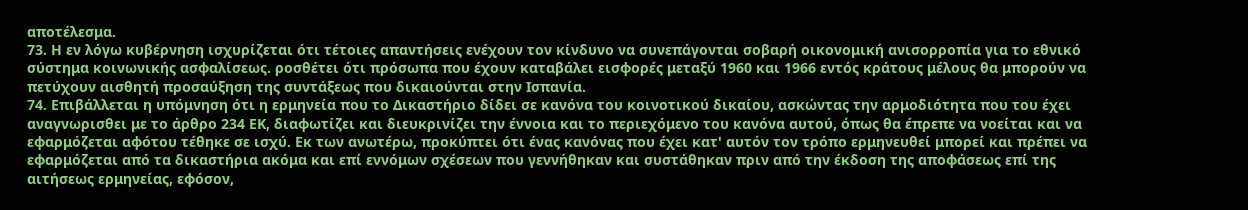αποτέλεσμα.
73. Η εν λόγω κυβέρνηση ισχυρίζεται ότι τέτοιες απαντήσεις ενέχουν τον κίνδυνο να συνεπάγονται σοβαρή οικονομική ανισορροπία για το εθνικό σύστημα κοινωνικής ασφαλίσεως. ροσθέτει ότι πρόσωπα που έχουν καταβάλει εισφορές μεταξύ 1960 και 1966 εντός κράτους μέλους θα μπορούν να πετύχουν αισθητή προσαύξηση της συντάξεως που δικαιούνται στην Ισπανία.
74. Επιβάλλεται η υπόμνηση ότι η ερμηνεία που το Δικαστήριο δίδει σε κανόνα του κοινοτικού δικαίου, ασκώντας την αρμοδιότητα που του έχει αναγνωρισθει με το άρθρο 234 ΕΚ, διαφωτίζει και διευκρινίζει την έννοια και το περιεχόμενο του κανόνα αυτού, όπως θα έπρεπε να νοείται και να εφαρμόζεται αφότου τέθηκε σε ισχύ. Εκ των ανωτέρω, προκύπτει ότι ένας κανόνας που έχει κατ' αυτόν τον τρόπο ερμηνευθεί μπορεί και πρέπει να εφαρμόζεται από τα δικαστήρια ακόμα και επί εννόμων σχέσεων που γεννήθηκαν και συστάθηκαν πριν από την έκδοση της αποφάσεως επί της αιτήσεως ερμηνείας, εφόσον,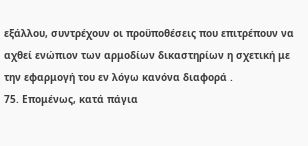εξάλλου, συντρέχουν οι προϋποθέσεις που επιτρέπουν να αχθεί ενώπιον των αρμοδίων δικαστηρίων η σχετική με την εφαρμογή του εν λόγω κανόνα διαφορά .
75. Επομένως, κατά πάγια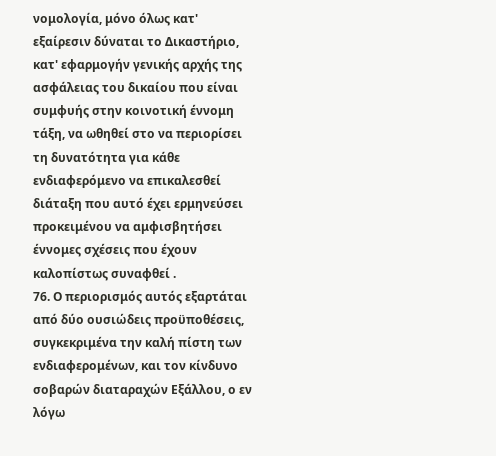νομολογία, μόνο όλως κατ' εξαίρεσιν δύναται το Δικαστήριο, κατ' εφαρμογήν γενικής αρχής της ασφάλειας του δικαίου που είναι συμφυής στην κοινοτική έννομη τάξη, να ωθηθεί στο να περιορίσει τη δυνατότητα για κάθε ενδιαφερόμενο να επικαλεσθεί διάταξη που αυτό έχει ερμηνεύσει προκειμένου να αμφισβητήσει έννομες σχέσεις που έχουν καλοπίστως συναφθεί .
76. Ο περιορισμός αυτός εξαρτάται από δύο ουσιώδεις προϋποθέσεις, συγκεκριμένα την καλή πίστη των ενδιαφερομένων, και τον κίνδυνο σοβαρών διαταραχών Εξάλλου, ο εν λόγω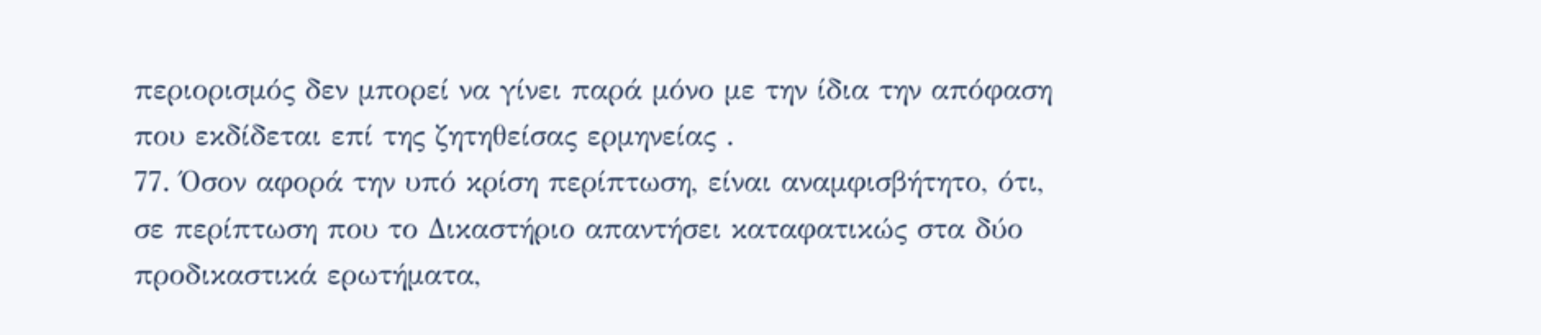περιορισμός δεν μπορεί να γίνει παρά μόνο με την ίδια την απόφαση που εκδίδεται επί της ζητηθείσας ερμηνείας .
77. Όσον αφορά την υπό κρίση περίπτωση, είναι αναμφισβήτητο, ότι, σε περίπτωση που το Δικαστήριο απαντήσει καταφατικώς στα δύο προδικαστικά ερωτήματα,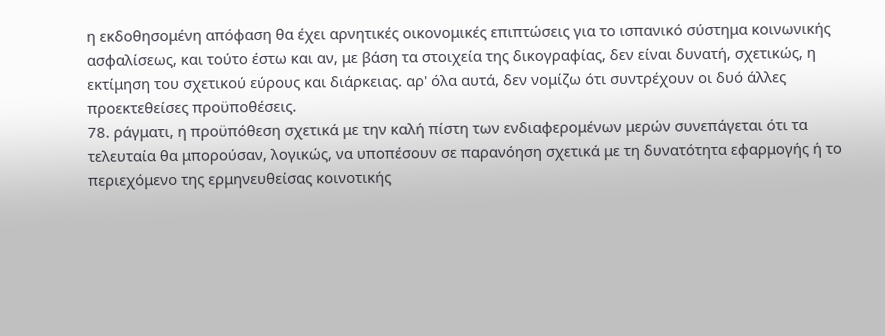η εκδοθησομένη απόφαση θα έχει αρνητικές οικονομικές επιπτώσεις για το ισπανικό σύστημα κοινωνικής ασφαλίσεως, και τούτο έστω και αν, με βάση τα στοιχεία της δικογραφίας, δεν είναι δυνατή, σχετικώς, η εκτίμηση του σχετικού εύρους και διάρκειας. αρ' όλα αυτά, δεν νομίζω ότι συντρέχουν οι δυό άλλες προεκτεθείσες προϋποθέσεις.
78. ράγματι, η προϋπόθεση σχετικά με την καλή πίστη των ενδιαφερομένων μερών συνεπάγεται ότι τα τελευταία θα μπορούσαν, λογικώς, να υποπέσουν σε παρανόηση σχετικά με τη δυνατότητα εφαρμογής ή το περιεχόμενο της ερμηνευθείσας κοινοτικής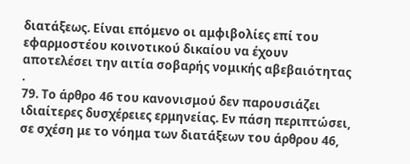διατάξεως. Είναι επόμενο οι αμφιβολίες επί του εφαρμοστέου κοινοτικού δικαίου να έχουν αποτελέσει την αιτία σοβαρής νομικής αβεβαιότητας .
79. Το άρθρο 46 του κανονισμού δεν παρουσιάζει ιδιαίτερες δυσχέρειες ερμηνείας. Εν πάση περιπτώσει, σε σχέση με το νόημα των διατάξεων του άρθρου 46,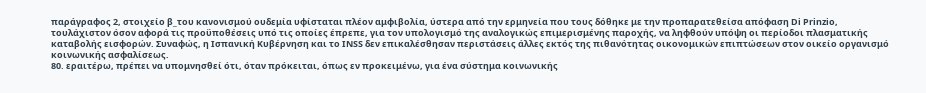παράγραφος 2, στοιχείο β_του κανονισμού ουδεμία υφίσταται πλέον αμφιβολία, ύστερα από την ερμηνεία που τους δόθηκε με την προπαρατεθείσα απόφαση Di Prinzio, τουλάχιστον όσον αφορά τις προϋποθέσεις υπό τις οποίες έπρεπε, για τον υπολογισμό της αναλογικώς επιμερισμένης παροχής, να ληφθούν υπόψη οι περίοδοι πλασματικής καταβολής εισφορών. Συναφώς, η Ισπανική Κυβέρνηση και το INSS δεν επικαλέσθησαν περιστάσεις άλλες εκτός της πιθανότητας οικονομικών επιπτώσεων στον οικείο οργανισμό κοινωνικής ασφαλίσεως.
80. εραιτέρω, πρέπει να υπομνησθεί ότι, όταν πρόκειται, όπως εν προκειμένω, για ένα σύστημα κοινωνικής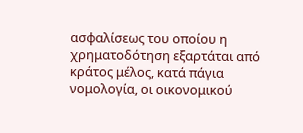ασφαλίσεως του οποίου η χρηματοδότηση εξαρτάται από κράτος μέλος, κατά πάγια νομολογία, οι οικονομικού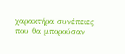χαρακτήρα συνέπειες που θα μπορούσαν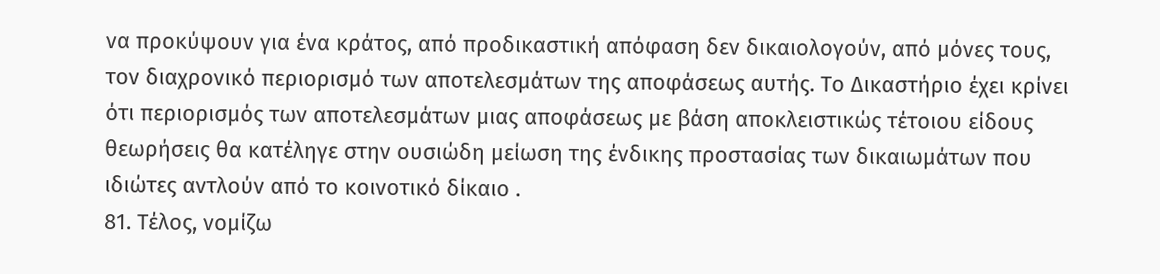να προκύψουν για ένα κράτος, από προδικαστική απόφαση δεν δικαιολογούν, από μόνες τους, τον διαχρονικό περιορισμό των αποτελεσμάτων της αποφάσεως αυτής. Το Δικαστήριο έχει κρίνει ότι περιορισμός των αποτελεσμάτων μιας αποφάσεως με βάση αποκλειστικώς τέτοιου είδους θεωρήσεις θα κατέληγε στην ουσιώδη μείωση της ένδικης προστασίας των δικαιωμάτων που ιδιώτες αντλούν από το κοινοτικό δίκαιο .
81. Τέλος, νομίζω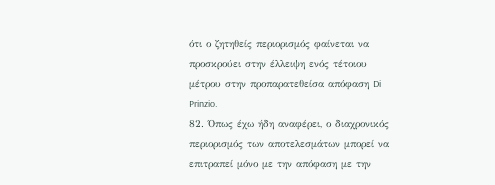ότι ο ζητηθείς περιορισμός φαίνεται να προσκρούει στην έλλειψη ενός τέτοιου μέτρου στην προπαρατεθείσα απόφαση Di Prinzio.
82. Όπως έχω ήδη αναφέρει, ο διαχρονικός περιορισμός των αποτελεσμάτων μπορεί να επιτραπεί μόνο με την απόφαση με την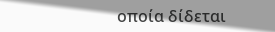οποία δίδεται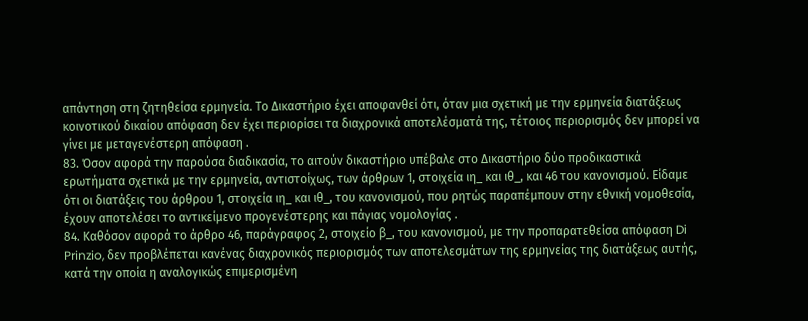απάντηση στη ζητηθείσα ερμηνεία. Το Δικαστήριο έχει αποφανθεί ότι, όταν μια σχετική με την ερμηνεία διατάξεως κοινοτικού δικαίου απόφαση δεν έχει περιορίσει τα διαχρονικά αποτελέσματά της, τέτοιος περιορισμός δεν μπορεί να γίνει με μεταγενέστερη απόφαση .
83. Όσον αφορά την παρούσα διαδικασία, το αιτούν δικαστήριο υπέβαλε στο Δικαστήριο δύο προδικαστικά ερωτήματα σχετικά με την ερμηνεία, αντιστοίχως, των άρθρων 1, στοιχεία ιη_ και ιθ_, και 46 του κανονισμού. Είδαμε ότι οι διατάξεις του άρθρου 1, στοιχεία ιη_ και ιθ_, του κανονισμού, που ρητώς παραπέμπουν στην εθνική νομοθεσία, έχουν αποτελέσει το αντικείμενο προγενέστερης και πάγιας νομολογίας .
84. Καθόσον αφορά το άρθρο 46, παράγραφος 2, στοιχείο β_, του κανονισμού, με την προπαρατεθείσα απόφαση Di Prinzio, δεν προβλέπεται κανένας διαχρονικός περιορισμός των αποτελεσμάτων της ερμηνείας της διατάξεως αυτής, κατά την οποία η αναλογικώς επιμερισμένη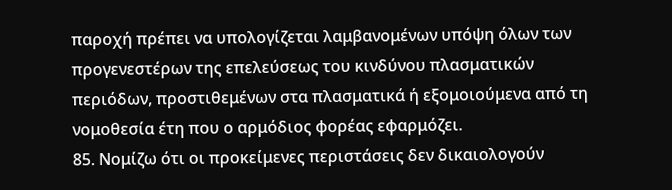παροχή πρέπει να υπολογίζεται λαμβανομένων υπόψη όλων των προγενεστέρων της επελεύσεως του κινδύνου πλασματικών περιόδων, προστιθεμένων στα πλασματικά ή εξομοιούμενα από τη νομοθεσία έτη που ο αρμόδιος φορέας εφαρμόζει.
85. Νομίζω ότι οι προκείμενες περιστάσεις δεν δικαιολογούν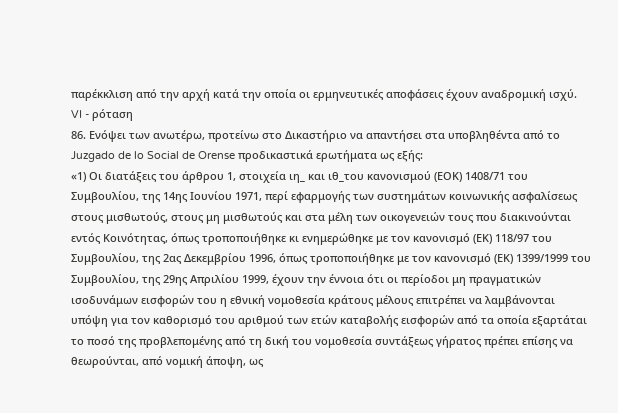παρέκκλιση από την αρχή κατά την οποία οι ερμηνευτικές αποφάσεις έχουν αναδρομική ισχύ.
VI - ρόταση
86. Ενόψει των ανωτέρω, προτείνω στο Δικαστήριο να απαντήσει στα υποβληθέντα από το Juzgado de lo Social de Orense προδικαστικά ερωτήματα ως εξής:
«1) Οι διατάξεις του άρθρου 1, στοιχεία ιη_ και ιθ_του κανονισμού (ΕΟΚ) 1408/71 του Συμβουλίου, της 14ης Ιουνίου 1971, περί εφαρμογής των συστημάτων κοινωνικής ασφαλίσεως στους μισθωτούς, στους μη μισθωτούς και στα μέλη των οικογενειών τους που διακινούνται εντός Κοινότητας, όπως τροποποιήθηκε κι ενημερώθηκε με τον κανονισμό (ΕΚ) 118/97 του Συμβουλίου, της 2ας Δεκεμβρίου 1996, όπως τροποποιήθηκε με τον κανονισμό (ΕΚ) 1399/1999 του Συμβουλίου, της 29ης Απριλίου 1999, έχουν την έννοια ότι οι περίοδοι μη πραγματικών ισοδυνάμων εισφορών του η εθνική νομοθεσία κράτους μέλους επιτρέπει να λαμβάνονται υπόψη για τον καθορισμό του αριθμού των ετών καταβολής εισφορών από τα οποία εξαρτάται το ποσό της προβλεπομένης από τη δική του νομοθεσία συντάξεως γήρατος πρέπει επίσης να θεωρούνται, από νομική άποψη, ως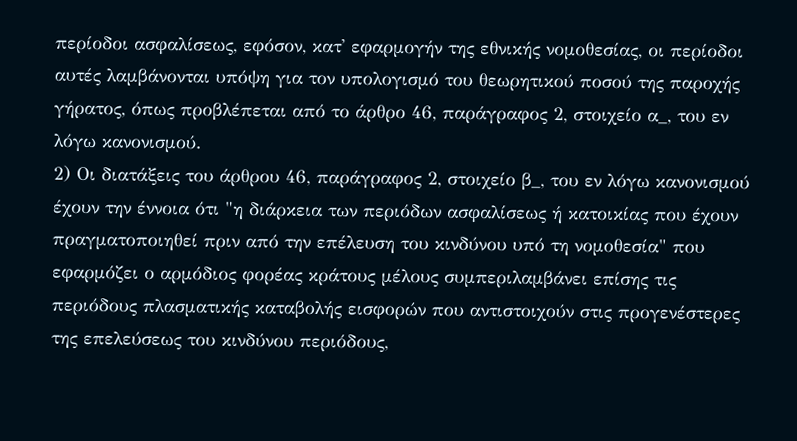περίοδοι ασφαλίσεως, εφόσον, κατ' εφαρμογήν της εθνικής νομοθεσίας, οι περίοδοι αυτές λαμβάνονται υπόψη για τον υπολογισμό του θεωρητικού ποσού της παροχής γήρατος, όπως προβλέπεται από το άρθρο 46, παράγραφος 2, στοιχείο α_, του εν λόγω κανονισμού.
2) Οι διατάξεις του άρθρου 46, παράγραφος 2, στοιχείο β_, του εν λόγω κανονισμού έχουν την έννοια ότι "η διάρκεια των περιόδων ασφαλίσεως ή κατοικίας που έχουν πραγματοποιηθεί πριν από την επέλευση του κινδύνου υπό τη νομοθεσία" που εφαρμόζει ο αρμόδιος φορέας κράτους μέλους συμπεριλαμβάνει επίσης τις περιόδους πλασματικής καταβολής εισφορών που αντιστοιχούν στις προγενέστερες της επελεύσεως του κινδύνου περιόδους,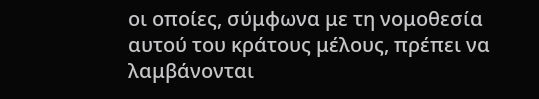οι οποίες, σύμφωνα με τη νομοθεσία αυτού του κράτους μέλους, πρέπει να λαμβάνονται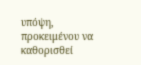υπόψη, προκειμένου να καθορισθεί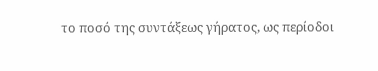το ποσό της συντάξεως γήρατος, ως περίοδοι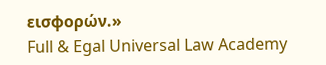εισφορών.»
Full & Egal Universal Law Academy